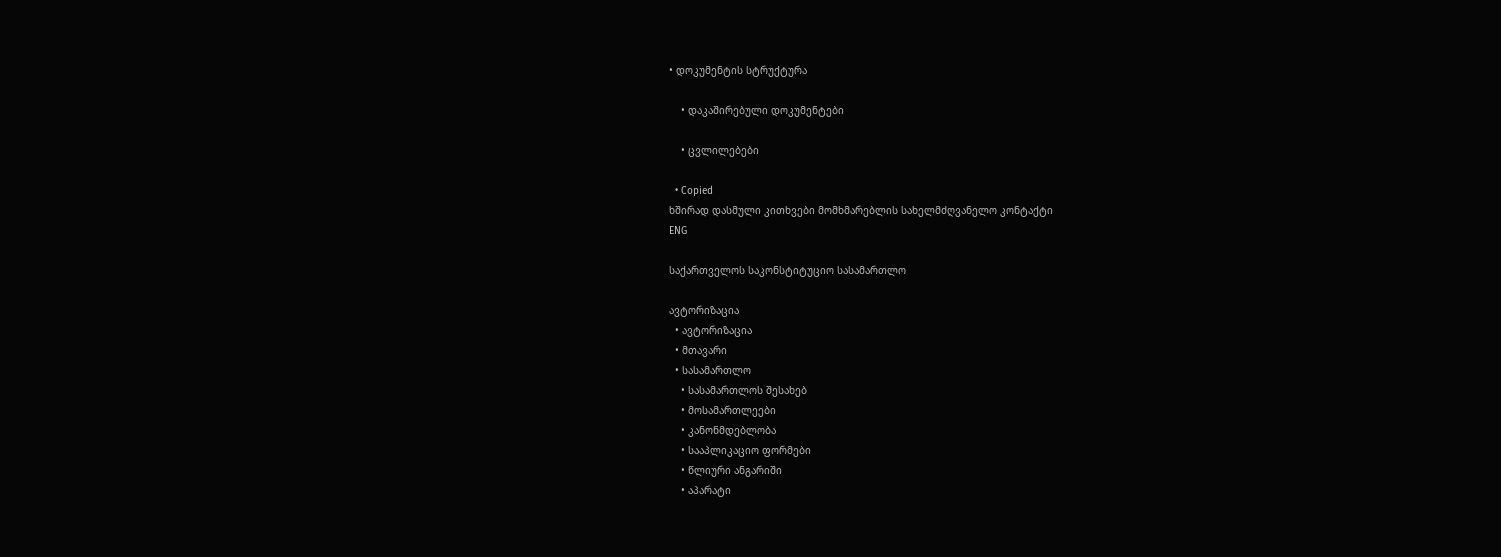• დოკუმენტის სტრუქტურა

    • დაკაშირებული დოკუმენტები

    • ცვლილებები

  • Copied
ხშირად დასმული კითხვები მომხმარებლის სახელმძღვანელო კონტაქტი
ENG

საქართველოს საკონსტიტუციო სასამართლო

ავტორიზაცია
  • ავტორიზაცია
  • მთავარი
  • სასამართლო
    • სასამართლოს შესახებ
    • მოსამართლეები
    • კანონმდებლობა
    • სააპლიკაციო ფორმები
    • წლიური ანგარიში
    • აპარატი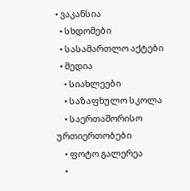• ვაკანსია
  • სხდომები
  • სასამართლო აქტები
  • მედია
    • სიახლეები
    • საზაფხულო სკოლა
    • საერთაშორისო ურთიერთობები
    • ფოტო გალერეა
    •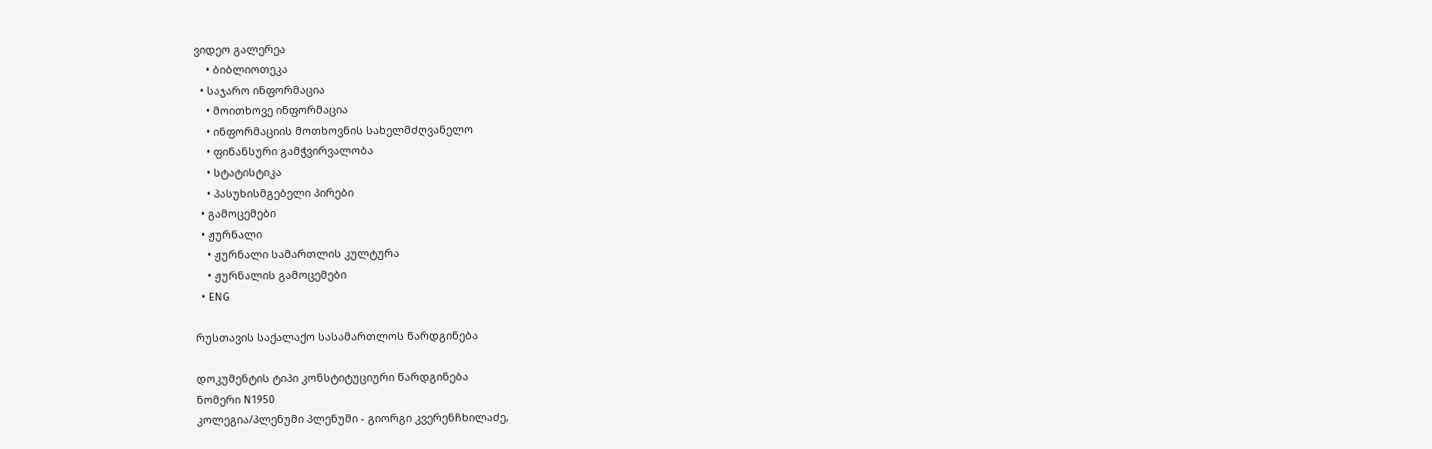ვიდეო გალერეა
    • ბიბლიოთეკა
  • საჯარო ინფორმაცია
    • მოითხოვე ინფორმაცია
    • ინფორმაციის მოთხოვნის სახელმძღვანელო
    • ფინანსური გამჭვირვალობა
    • სტატისტიკა
    • პასუხისმგებელი პირები
  • გამოცემები
  • ჟურნალი
    • ჟურნალი სამართლის კულტურა
    • ჟურნალის გამოცემები
  • ENG

რუსთავის საქალაქო სასამართლოს წარდგინება

დოკუმენტის ტიპი კონსტიტუციური წარდგინება
ნომერი N1950
კოლეგია/პლენუმი პლენუმი - გიორგი კვერენჩხილაძე,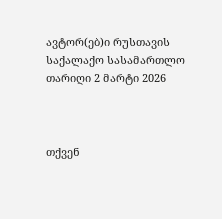ავტორ(ებ)ი რუსთავის საქალაქო სასამართლო
თარიღი 2 მარტი 2026



თქვენ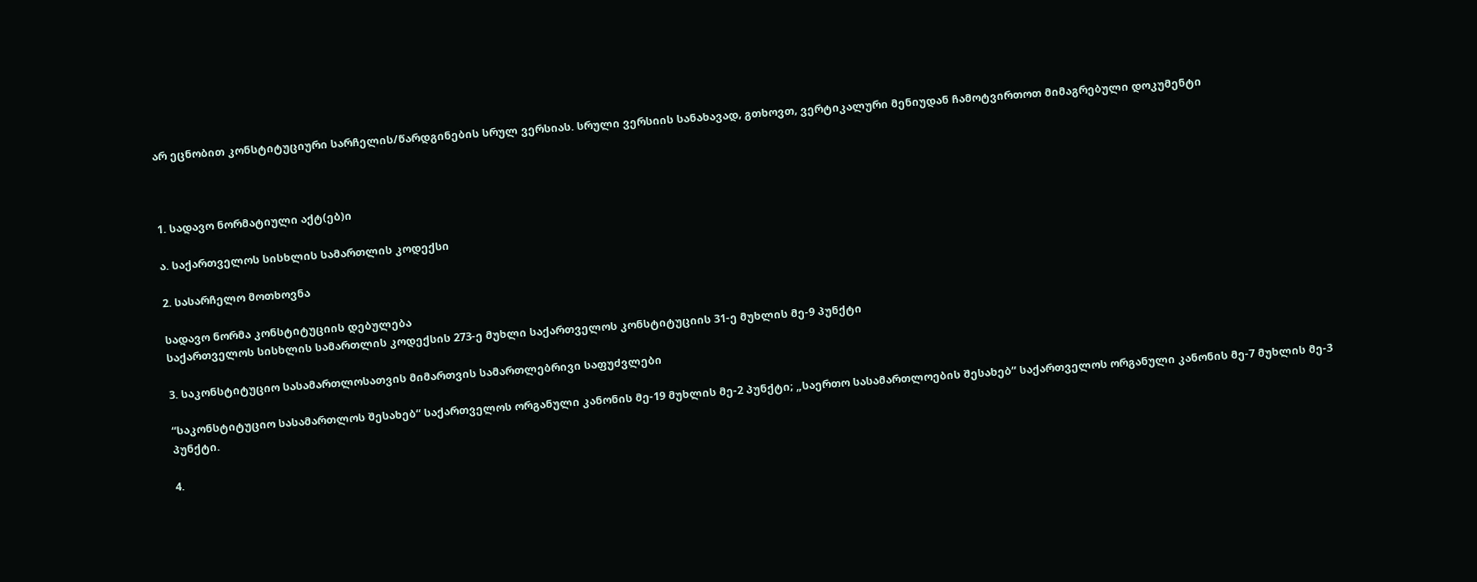არ ეცნობით კონსტიტუციური სარჩელის/წარდგინების სრულ ვერსიას. სრული ვერსიის სანახავად, გთხოვთ, ვერტიკალური მენიუდან ჩამოტვირთოთ მიმაგრებული დოკუმენტი



1. სადავო ნორმატიული აქტ(ებ)ი

ა. საქართველოს სისხლის სამართლის კოდექსი

2. სასარჩელო მოთხოვნა

სადავო ნორმა კონსტიტუციის დებულება
საქართველოს სისხლის სამართლის კოდექსის 273-ე მუხლი საქართველოს კონსტიტუციის 31-ე მუხლის მე-9 პუნქტი

3. საკონსტიტუციო სასამართლოსათვის მიმართვის სამართლებრივი საფუძვლები

“საკონსტიტუციო სასამართლოს შესახებ“ საქართველოს ორგანული კანონის მე-19 მუხლის მე-2 პუნქტი; „საერთო სასამართლოების შესახებ“ საქართველოს ორგანული კანონის მე-7 მუხლის მე-3 პუნქტი.

4.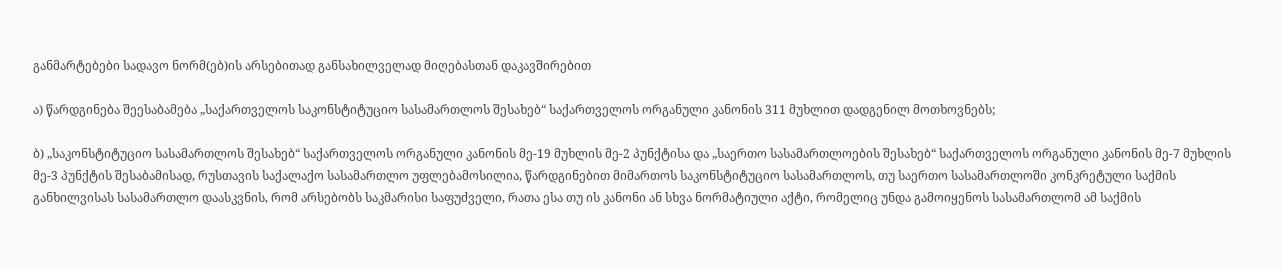განმარტებები სადავო ნორმ(ებ)ის არსებითად განსახილველად მიღებასთან დაკავშირებით

ა) წარდგინება შეესაბამება „საქართველოს საკონსტიტუციო სასამართლოს შესახებ“ საქართველოს ორგანული კანონის 311 მუხლით დადგენილ მოთხოვნებს;

ბ) „საკონსტიტუციო სასამართლოს შესახებ“ საქართველოს ორგანული კანონის მე-19 მუხლის მე-2 პუნქტისა და „საერთო სასამართლოების შესახებ“ საქართველოს ორგანული კანონის მე-7 მუხლის მე-3 პუნქტის შესაბამისად, რუსთავის საქალაქო სასამართლო უფლებამოსილია, წარდგინებით მიმართოს საკონსტიტუციო სასამართლოს, თუ საერთო სასამართლოში კონკრეტული საქმის განხილვისას სასამართლო დაასკვნის, რომ არსებობს საკმარისი საფუძველი, რათა ესა თუ ის კანონი ან სხვა ნორმატიული აქტი, რომელიც უნდა გამოიყენოს სასამართლომ ამ საქმის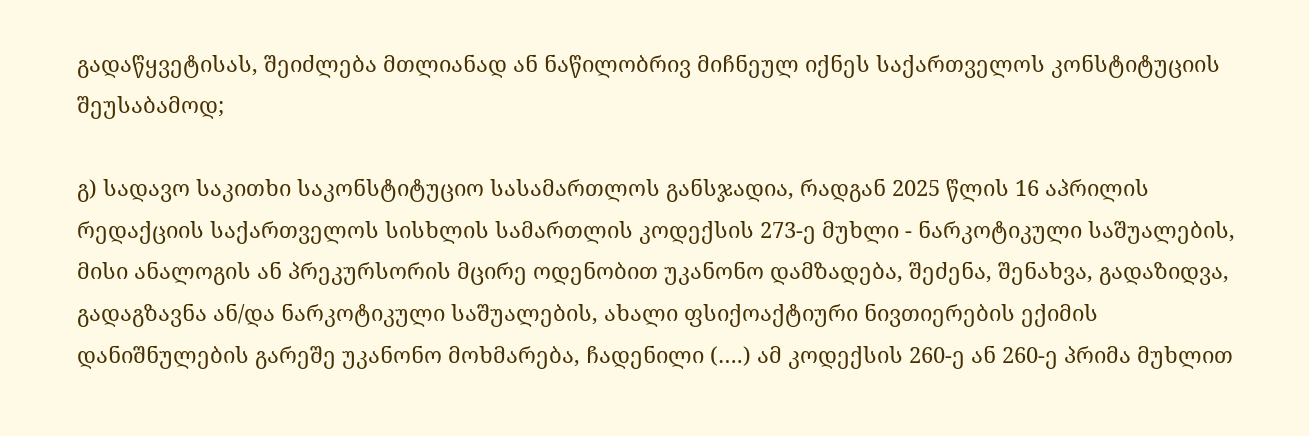გადაწყვეტისას, შეიძლება მთლიანად ან ნაწილობრივ მიჩნეულ იქნეს საქართველოს კონსტიტუციის შეუსაბამოდ;

გ) სადავო საკითხი საკონსტიტუციო სასამართლოს განსჯადია, რადგან 2025 წლის 16 აპრილის რედაქციის საქართველოს სისხლის სამართლის კოდექსის 273-ე მუხლი - ნარკოტიკული საშუალების, მისი ანალოგის ან პრეკურსორის მცირე ოდენობით უკანონო დამზადება, შეძენა, შენახვა, გადაზიდვა, გადაგზავნა ან/და ნარკოტიკული საშუალების, ახალი ფსიქოაქტიური ნივთიერების ექიმის დანიშნულების გარეშე უკანონო მოხმარება, ჩადენილი (….) ამ კოდექსის 260-ე ან 260-ე პრიმა მუხლით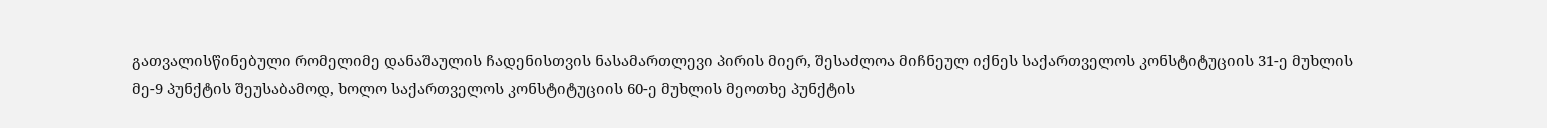გათვალისწინებული რომელიმე დანაშაულის ჩადენისთვის ნასამართლევი პირის მიერ, შესაძლოა მიჩნეულ იქნეს საქართველოს კონსტიტუციის 31-ე მუხლის მე-9 პუნქტის შეუსაბამოდ, ხოლო საქართველოს კონსტიტუციის 60-ე მუხლის მეოთხე პუნქტის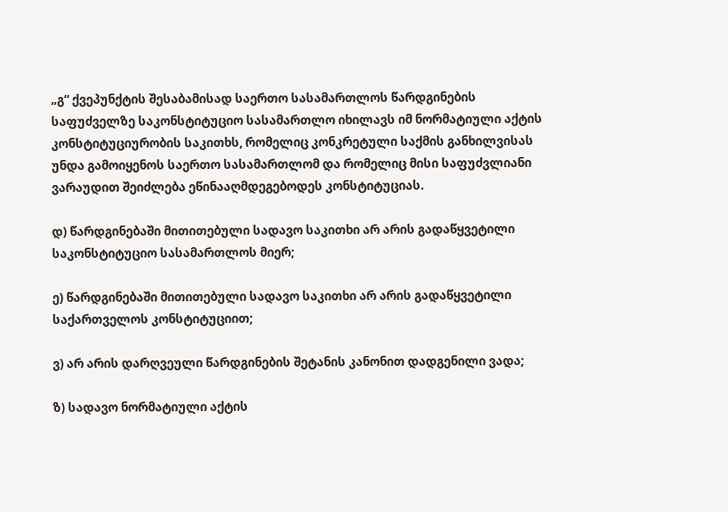„გ“ ქვეპუნქტის შესაბამისად საერთო სასამართლოს წარდგინების საფუძველზე საკონსტიტუციო სასამართლო იხილავს იმ ნორმატიული აქტის კონსტიტუციურობის საკითხს, რომელიც კონკრეტული საქმის განხილვისას უნდა გამოიყენოს საერთო სასამართლომ და რომელიც მისი საფუძვლიანი ვარაუდით შეიძლება ეწინააღმდეგებოდეს კონსტიტუციას.

დ) წარდგინებაში მითითებული სადავო საკითხი არ არის გადაწყვეტილი საკონსტიტუციო სასამართლოს მიერ;

ე) წარდგინებაში მითითებული სადავო საკითხი არ არის გადაწყვეტილი საქართველოს კონსტიტუციით;

ვ) არ არის დარღვეული წარდგინების შეტანის კანონით დადგენილი ვადა;

ზ) სადავო ნორმატიული აქტის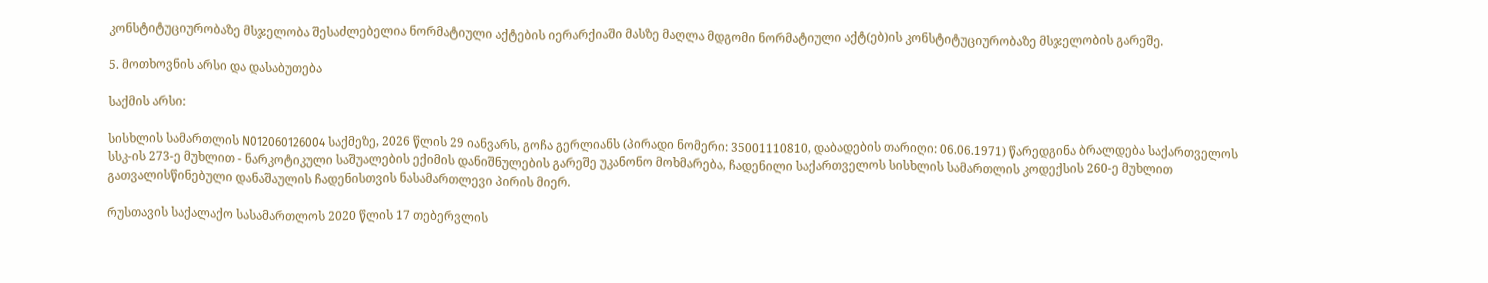კონსტიტუციურობაზე მსჯელობა შესაძლებელია ნორმატიული აქტების იერარქიაში მასზე მაღლა მდგომი ნორმატიული აქტ(ებ)ის კონსტიტუციურობაზე მსჯელობის გარეშე.

5. მოთხოვნის არსი და დასაბუთება

საქმის არსი:

სისხლის სამართლის N012060126004 საქმეზე, 2026 წლის 29 იანვარს, გოჩა გერლიანს (პირადი ნომერი: 35001110810, დაბადების თარიღი: 06.06.1971) წარედგინა ბრალდება საქართველოს სსკ-ის 273-ე მუხლით - ნარკოტიკული საშუალების ექიმის დანიშნულების გარეშე უკანონო მოხმარება, ჩადენილი საქართველოს სისხლის სამართლის კოდექსის 260-ე მუხლით გათვალისწინებული დანაშაულის ჩადენისთვის ნასამართლევი პირის მიერ.

რუსთავის საქალაქო სასამართლოს 2020 წლის 17 თებერვლის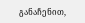განაჩენით,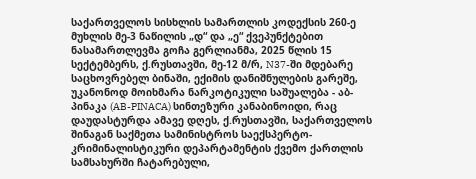საქართველოს სისხლის სამართლის კოდექსის 260-ე მუხლის მე-3 ნაწილის „დ“ და „ე“ ქვეპუნქტებით ნასამართლევმა გოჩა გერლიანმა, 2025 წლის 15 სექტემბერს, ქ.რუსთავში, მე-12 მ/რ, N37-ში მდებარე საცხოვრებელ ბინაში, ექიმის დანიშნულების გარეშე, უკანონოდ მოიხმარა ნარკოტიკული საშუალება - აბ-პინაკა (AB-PINACA) სინთეზური კანაბინოიდი, რაც დაუდასტურდა ამავე დღეს, ქ.რუსთავში, საქართველოს შინაგან საქმეთა სამინისტროს საექსპერტო- კრიმინალისტიკური დეპარტამენტის ქვემო ქართლის სამსახურში ჩატარებული,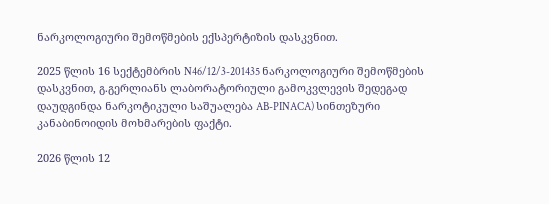ნარკოლოგიური შემოწმების ექსპერტიზის დასკვნით.

2025 წლის 16 სექტემბრის N46/12/3-201435 ნარკოლოგიური შემოწმების დასკვნით, გ.გერლიანს ლაბორატორიული გამოკვლევის შედეგად დაუდგინდა ნარკოტიკული საშუალება AB-PINACA) სინთეზური კანაბინოიდის მოხმარების ფაქტი.

2026 წლის 12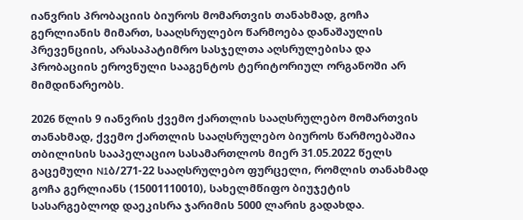იანვრის პრობაციის ბიუროს მომართვის თანახმად, გოჩა გერლიანის მიმართ, სააღსრულებო წარმოება დანაშაულის პრევენციის, არასაპატიმრო სასჯელთა აღსრულებისა და პრობაციის ეროვნული სააგენტოს ტერიტორიულ ორგანოში არ მიმდინარეობს.

2026 წლის 9 იანვრის ქვემო ქართლის სააღსრულებო მომართვის თანახმად, ქვემო ქართლის სააღსრულებო ბიუროს წარმოებაშია თბილისის სააპელაციო სასამართლოს მიერ 31.05.2022 წელს გაცემული N1ბ/271-22 სააღსრულებო ფურცელი, რომლის თანახმად გოჩა გერლიანს (15001110010), სახელმწიფო ბიუჯეტის სასარგებლოდ დაეკისრა ჯარიმის 5000 ლარის გადახდა.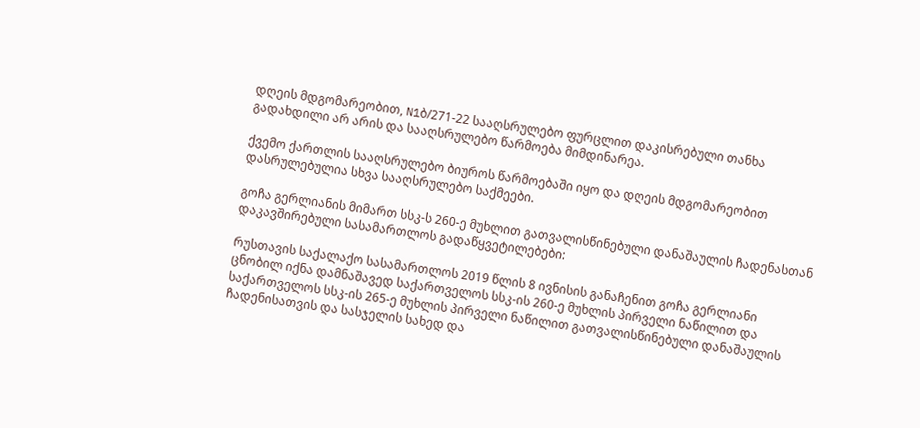დღეის მდგომარეობით, N1ბ/271-22 სააღსრულებო ფურცლით დაკისრებული თანხა გადახდილი არ არის და სააღსრულებო წარმოება მიმდინარეა.

ქვემო ქართლის სააღსრულებო ბიუროს წარმოებაში იყო და დღეის მდგომარეობით დასრულებულია სხვა სააღსრულებო საქმეები.

გოჩა გერლიანის მიმართ სსკ-ს 260-ე მუხლით გათვალისწინებული დანაშაულის ჩადენასთან დაკავშირებული სასამართლოს გადაწყვეტილებები:

რუსთავის საქალაქო სასამართლოს 2019 წლის 8 ივნისის განაჩენით გოჩა გერლიანი ცნობილ იქნა დამნაშავედ საქართველოს სსკ-ის 260-ე მუხლის პირველი ნაწილით და საქართველოს სსკ-ის 265-ე მუხლის პირველი ნაწილით გათვალისწინებული დანაშაულის ჩადენისათვის და სასჯელის სახედ და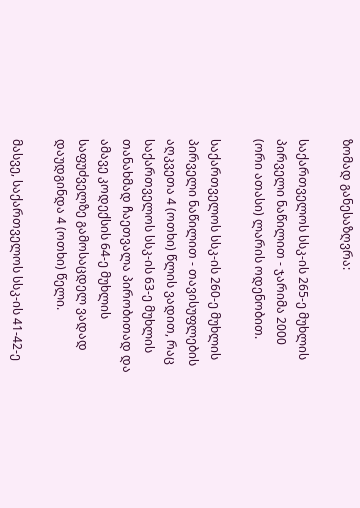ზომად განესაზღვრა:

საქართველოს სსკ-ის 265-ე მუხლის პირველი ნაწილით - ჯარიმა 2000 (ორი ათასი) ლარის ოდენობით.

საქართველოს სსკ-ის 260-ე მუხლის პირველი ნაწილით - თავისუფლების აღკვეთა 4 (ოთხი) წლის ვადით, რაც საქართველოს სსკ-ის 63-ე მუხლის თანახმად ჩაეთვალა პირობითად და ამავე კოდექსის 64-ე მუხლის საფუძველზე გამოსაცდელ ვადად დაუდგინდა 4 (ოთხი) წელი.

მასვე, საქართველოს სსკ-ის 41-42-ე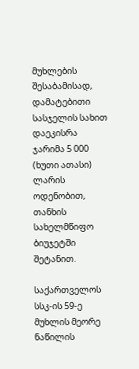მუხლების შესაბამისად, დამატებითი სასჯელის სახით დაეკისრა ჯარიმა 5 000 (ხუთი ათასი) ლარის ოდენობით, თანხის სახელმწიფო ბიუჯეტში შეტანით.

საქართველოს სსკ-ის 59-ე მუხლის მეორე ნაწილის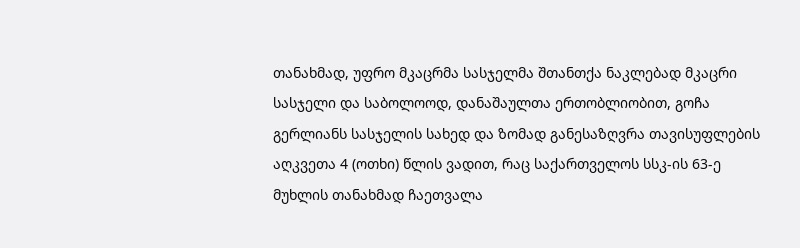თანახმად, უფრო მკაცრმა სასჯელმა შთანთქა ნაკლებად მკაცრი სასჯელი და საბოლოოდ, დანაშაულთა ერთობლიობით, გოჩა გერლიანს სასჯელის სახედ და ზომად განესაზღვრა თავისუფლების აღკვეთა 4 (ოთხი) წლის ვადით, რაც საქართველოს სსკ-ის 63-ე მუხლის თანახმად ჩაეთვალა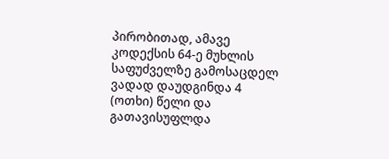პირობითად, ამავე კოდექსის 64-ე მუხლის საფუძველზე გამოსაცდელ ვადად დაუდგინდა 4 (ოთხი) წელი და გათავისუფლდა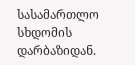სასამართლო სხდომის დარბაზიდან.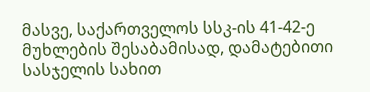მასვე, საქართველოს სსკ-ის 41-42-ე მუხლების შესაბამისად, დამატებითი სასჯელის სახით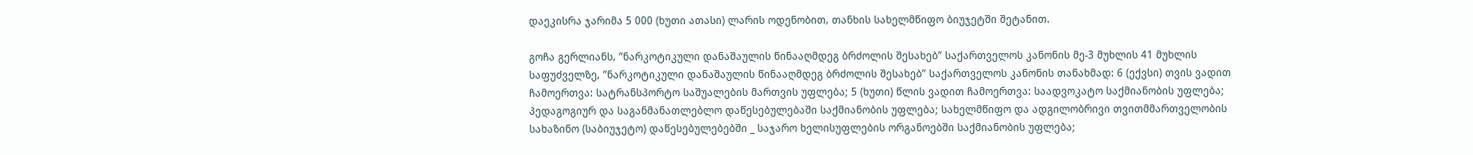დაეკისრა ჯარიმა 5 000 (ხუთი ათასი) ლარის ოდენობით, თანხის სახელმწიფო ბიუჯეტში შეტანით.

გოჩა გერლიანს, ”ნარკოტიკული დანაშაულის წინააღმდეგ ბრძოლის შესახებ” საქართველოს კანონის მე-3 მუხლის 41 მუხლის საფუძველზე, ”ნარკოტიკული დანაშაულის წინააღმდეგ ბრძოლის შესახებ” საქართველოს კანონის თანახმად: 6 (ექვსი) თვის ვადით ჩამოერთვა: სატრანსპორტო საშუალების მართვის უფლება; 5 (ხუთი) წლის ვადით ჩამოერთვა: საადვოკატო საქმიანობის უფლება; პედაგოგიურ და საგანმანათლებლო დაწესებულებაში საქმიანობის უფლება; სახელმწიფო და ადგილობრივი თვითმმართველობის სახაზინო (საბიუჯეტო) დაწესებულებებში _ საჯარო ხელისუფლების ორგანოებში საქმიანობის უფლება;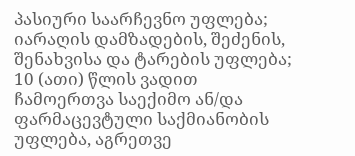პასიური საარჩევნო უფლება; იარაღის დამზადების, შეძენის, შენახვისა და ტარების უფლება; 10 (ათი) წლის ვადით ჩამოერთვა საექიმო ან/და ფარმაცევტული საქმიანობის უფლება, აგრეთვე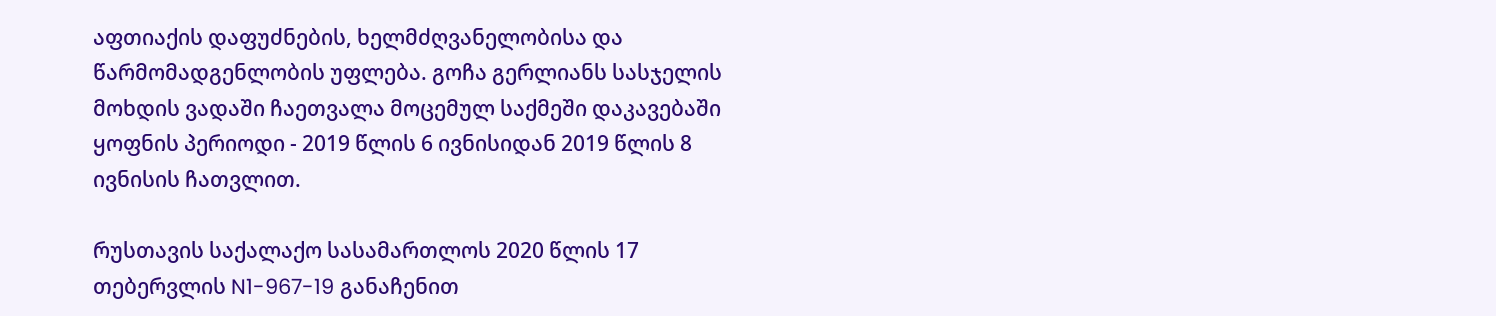აფთიაქის დაფუძნების, ხელმძღვანელობისა და წარმომადგენლობის უფლება. გოჩა გერლიანს სასჯელის მოხდის ვადაში ჩაეთვალა მოცემულ საქმეში დაკავებაში ყოფნის პერიოდი - 2019 წლის 6 ივნისიდან 2019 წლის 8 ივნისის ჩათვლით.

რუსთავის საქალაქო სასამართლოს 2020 წლის 17 თებერვლის N1-967-19 განაჩენით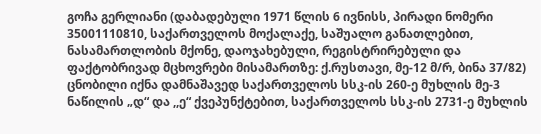გოჩა გერლიანი (დაბადებული 1971 წლის 6 ივნისს, პირადი ნომერი 35001110810, საქართველოს მოქალაქე, საშუალო განათლებით, ნასამართლობის მქონე, დაოჯახებული, რეგისტრირებული და ფაქტობრივად მცხოვრები მისამართზე: ქ.რუსთავი, მე-12 მ/რ, ბინა 37/82) ცნობილი იქნა დამნაშავედ საქართველოს სსკ-ის 260-ე მუხლის მე-3 ნაწილის „დ“ და ,,ე“ ქვეპუნქტებით, საქართველოს სსკ-ის 2731-ე მუხლის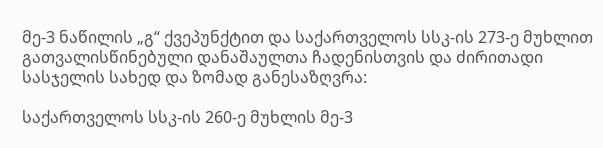მე-3 ნაწილის „გ“ ქვეპუნქტით და საქართველოს სსკ-ის 273-ე მუხლით გათვალისწინებული დანაშაულთა ჩადენისთვის და ძირითადი სასჯელის სახედ და ზომად განესაზღვრა:

საქართველოს სსკ-ის 260-ე მუხლის მე-3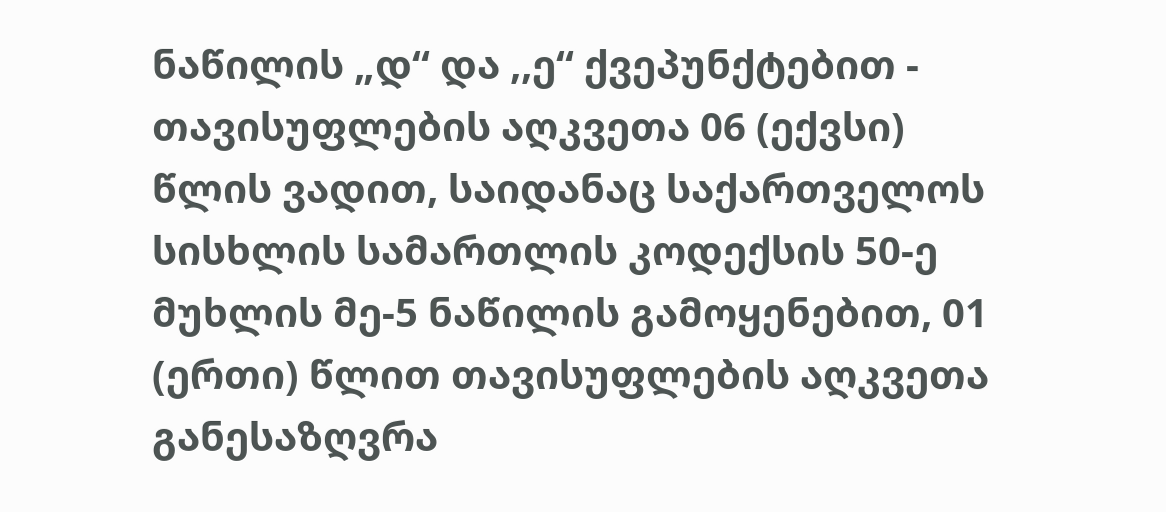ნაწილის „დ“ და ,,ე“ ქვეპუნქტებით - თავისუფლების აღკვეთა 06 (ექვსი) წლის ვადით, საიდანაც საქართველოს სისხლის სამართლის კოდექსის 50-ე მუხლის მე-5 ნაწილის გამოყენებით, 01 (ერთი) წლით თავისუფლების აღკვეთა განესაზღვრა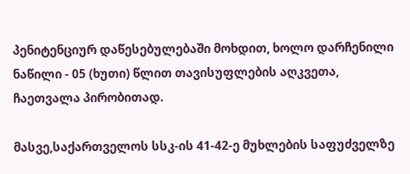პენიტენციურ დაწესებულებაში მოხდით, ხოლო დარჩენილი ნაწილი - 05 (ხუთი) წლით თავისუფლების აღკვეთა, ჩაეთვალა პირობითად.

მასვე,საქართველოს სსკ-ის 41-42-ე მუხლების საფუძველზე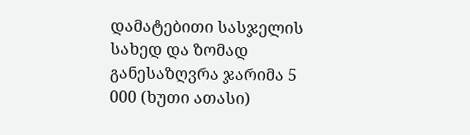დამატებითი სასჯელის სახედ და ზომად განესაზღვრა ჯარიმა 5 000 (ხუთი ათასი)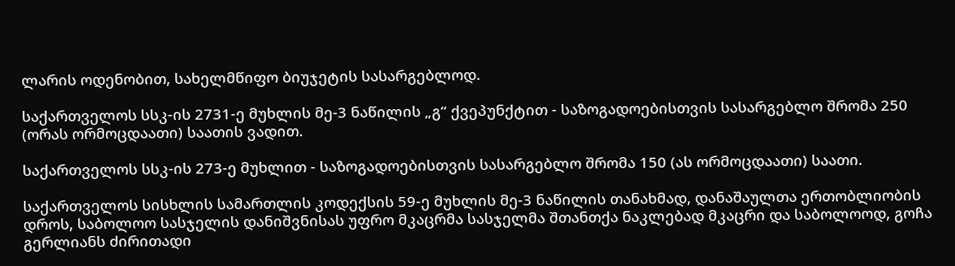ლარის ოდენობით, სახელმწიფო ბიუჯეტის სასარგებლოდ.

საქართველოს სსკ-ის 2731-ე მუხლის მე-3 ნაწილის „გ“ ქვეპუნქტით - საზოგადოებისთვის სასარგებლო შრომა 250 (ორას ორმოცდაათი) საათის ვადით.

საქართველოს სსკ-ის 273-ე მუხლით - საზოგადოებისთვის სასარგებლო შრომა 150 (ას ორმოცდაათი) საათი.

საქართველოს სისხლის სამართლის კოდექსის 59-ე მუხლის მე-3 ნაწილის თანახმად, დანაშაულთა ერთობლიობის დროს, საბოლოო სასჯელის დანიშვნისას უფრო მკაცრმა სასჯელმა შთანთქა ნაკლებად მკაცრი და საბოლოოდ, გოჩა გერლიანს ძირითადი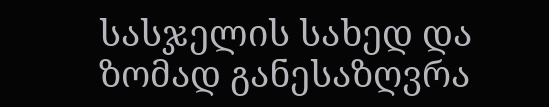სასჯელის სახედ და ზომად განესაზღვრა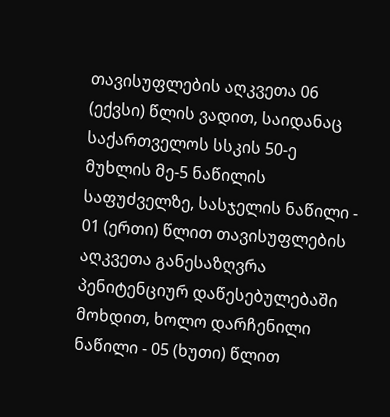თავისუფლების აღკვეთა 06 (ექვსი) წლის ვადით, საიდანაც საქართველოს სსკის 50-ე მუხლის მე-5 ნაწილის საფუძველზე, სასჯელის ნაწილი - 01 (ერთი) წლით თავისუფლების აღკვეთა განესაზღვრა პენიტენციურ დაწესებულებაში მოხდით, ხოლო დარჩენილი ნაწილი - 05 (ხუთი) წლით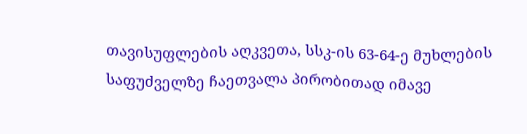თავისუფლების აღკვეთა, სსკ-ის 63-64-ე მუხლების საფუძველზე ჩაეთვალა პირობითად იმავე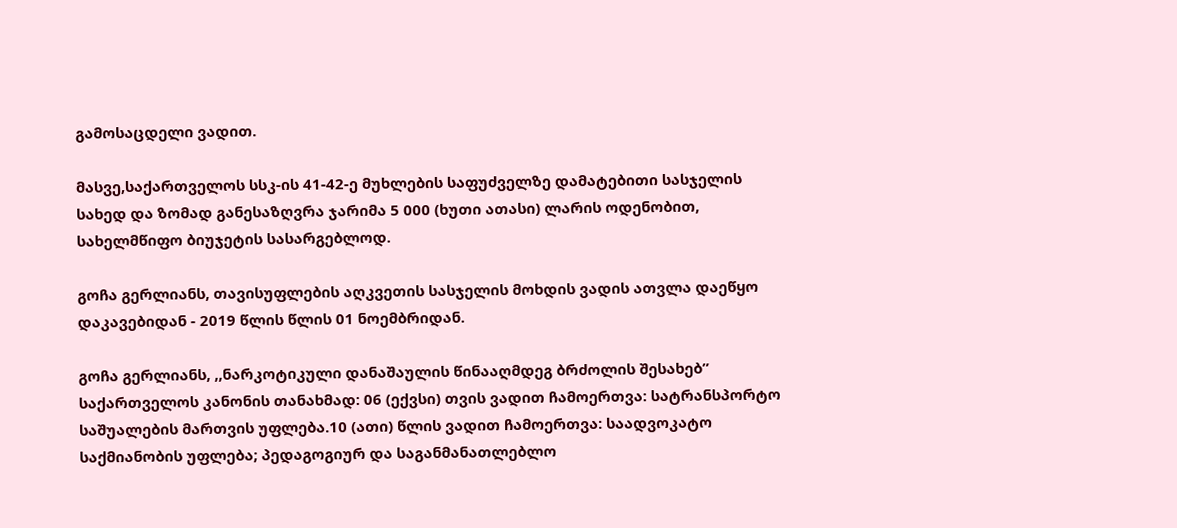გამოსაცდელი ვადით.

მასვე,საქართველოს სსკ-ის 41-42-ე მუხლების საფუძველზე დამატებითი სასჯელის სახედ და ზომად განესაზღვრა ჯარიმა 5 000 (ხუთი ათასი) ლარის ოდენობით, სახელმწიფო ბიუჯეტის სასარგებლოდ.

გოჩა გერლიანს, თავისუფლების აღკვეთის სასჯელის მოხდის ვადის ათვლა დაეწყო დაკავებიდან - 2019 წლის წლის 01 ნოემბრიდან.

გოჩა გერლიანს, ,,ნარკოტიკული დანაშაულის წინააღმდეგ ბრძოლის შესახებ” საქართველოს კანონის თანახმად: 06 (ექვსი) თვის ვადით ჩამოერთვა: სატრანსპორტო საშუალების მართვის უფლება.10 (ათი) წლის ვადით ჩამოერთვა: საადვოკატო საქმიანობის უფლება; პედაგოგიურ და საგანმანათლებლო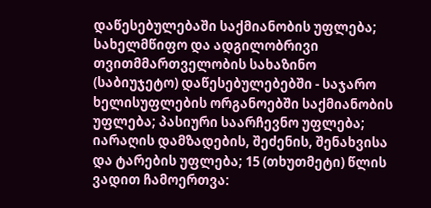დაწესებულებაში საქმიანობის უფლება; სახელმწიფო და ადგილობრივი თვითმმართველობის სახაზინო (საბიუჯეტო) დაწესებულებებში - საჯარო ხელისუფლების ორგანოებში საქმიანობის უფლება; პასიური საარჩევნო უფლება; იარაღის დამზადების, შეძენის, შენახვისა და ტარების უფლება; 15 (თხუთმეტი) წლის ვადით ჩამოერთვა: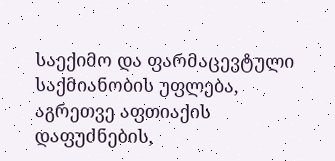საექიმო და ფარმაცევტული საქმიანობის უფლება, აგრეთვე აფთიაქის დაფუძნების,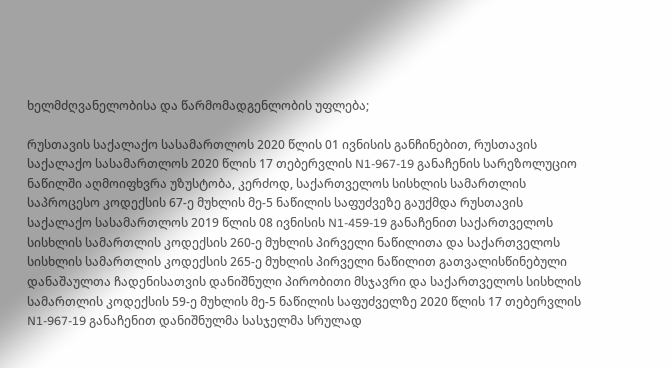ხელმძღვანელობისა და წარმომადგენლობის უფლება;

რუსთავის საქალაქო სასამართლოს 2020 წლის 01 ივნისის განჩინებით, რუსთავის საქალაქო სასამართლოს 2020 წლის 17 თებერვლის N1-967-19 განაჩენის სარეზოლუციო ნაწილში აღმოიფხვრა უზუსტობა, კერძოდ, საქართველოს სისხლის სამართლის საპროცესო კოდექსის 67-ე მუხლის მე-5 ნაწილის საფუძვეზე გაუქმდა რუსთავის საქალაქო სასამართლოს 2019 წლის 08 ივნისის N1-459-19 განაჩენით საქართველოს სისხლის სამართლის კოდექსის 260-ე მუხლის პირველი ნაწილითა და საქართველოს სისხლის სამართლის კოდექსის 265-ე მუხლის პირველი ნაწილით გათვალისწინებული დანაშაულთა ჩადენისათვის დანიშნული პირობითი მსჯავრი და საქართველოს სისხლის სამართლის კოდექსის 59-ე მუხლის მე-5 ნაწილის საფუძველზე 2020 წლის 17 თებერვლის N1-967-19 განაჩენით დანიშნულმა სასჯელმა სრულად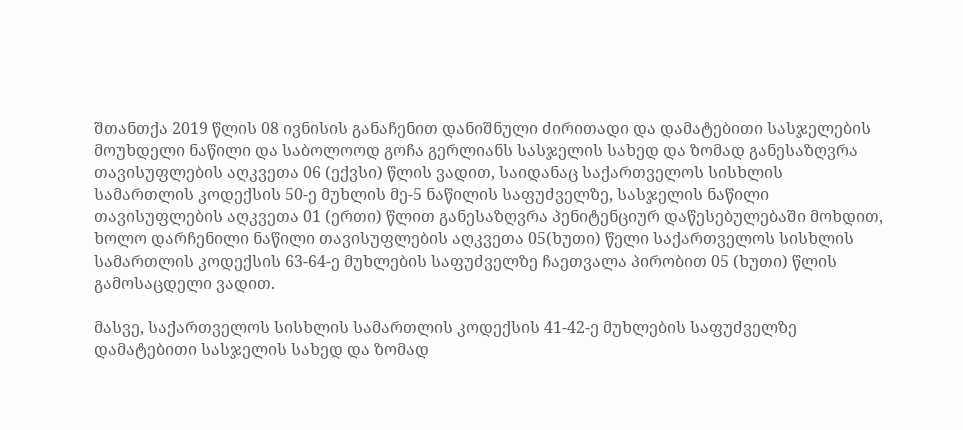შთანთქა 2019 წლის 08 ივნისის განაჩენით დანიშნული ძირითადი და დამატებითი სასჯელების მოუხდელი ნაწილი და საბოლოოდ გოჩა გერლიანს სასჯელის სახედ და ზომად განესაზღვრა თავისუფლების აღკვეთა 06 (ექვსი) წლის ვადით, საიდანაც საქართველოს სისხლის სამართლის კოდექსის 50-ე მუხლის მე-5 ნაწილის საფუძველზე, სასჯელის ნაწილი თავისუფლების აღკვეთა 01 (ერთი) წლით განესაზღვრა პენიტენციურ დაწესებულებაში მოხდით, ხოლო დარჩენილი ნაწილი თავისუფლების აღკვეთა 05(ხუთი) წელი საქართველოს სისხლის სამართლის კოდექსის 63-64-ე მუხლების საფუძველზე ჩაეთვალა პირობით 05 (ხუთი) წლის გამოსაცდელი ვადით.

მასვე, საქართველოს სისხლის სამართლის კოდექსის 41-42-ე მუხლების საფუძველზე დამატებითი სასჯელის სახედ და ზომად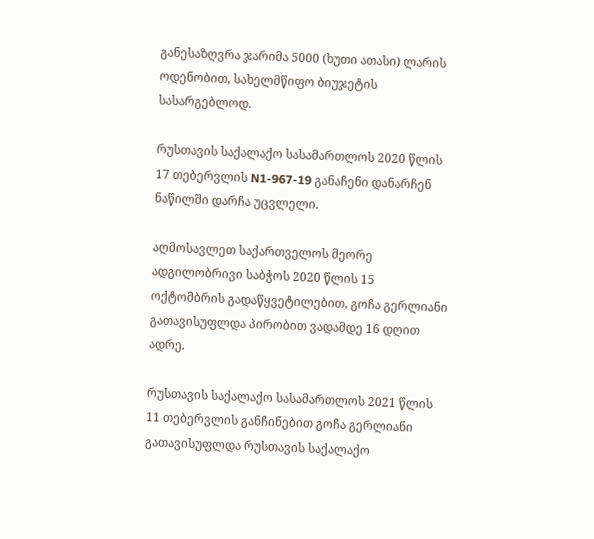განესაზღვრა ჯარიმა 5000 (ხუთი ათასი) ლარის ოდენობით, სახელმწიფო ბიუჯეტის სასარგებლოდ.

რუსთავის საქალაქო სასამართლოს 2020 წლის 17 თებერვლის N1-967-19 განაჩენი დანარჩენ ნაწილში დარჩა უცვლელი.

აღმოსავლეთ საქართველოს მეორე ადგილობრივი საბჭოს 2020 წლის 15 ოქტომბრის გადაწყვეტილებით, გოჩა გერლიანი გათავისუფლდა პირობით ვადამდე 16 დღით ადრე.

რუსთავის საქალაქო სასამართლოს 2021 წლის 11 თებერვლის განჩინებით გოჩა გერლიანი გათავისუფლდა რუსთავის საქალაქო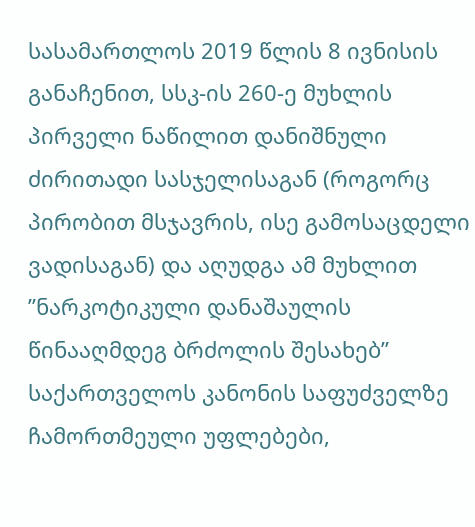სასამართლოს 2019 წლის 8 ივნისის განაჩენით, სსკ-ის 260-ე მუხლის პირველი ნაწილით დანიშნული ძირითადი სასჯელისაგან (როგორც პირობით მსჯავრის, ისე გამოსაცდელი ვადისაგან) და აღუდგა ამ მუხლით ”ნარკოტიკული დანაშაულის წინააღმდეგ ბრძოლის შესახებ” საქართველოს კანონის საფუძველზე ჩამორთმეული უფლებები,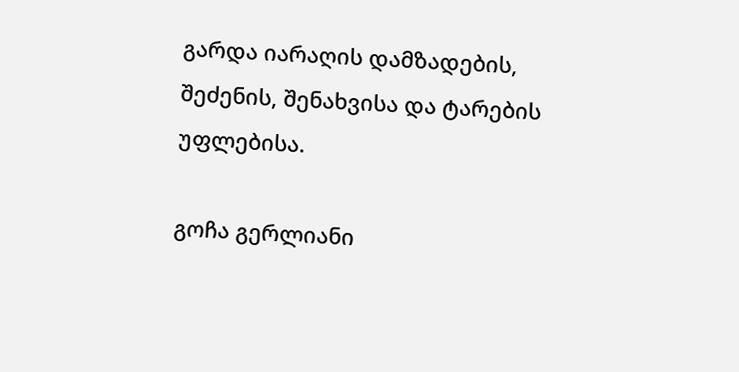გარდა იარაღის დამზადების, შეძენის, შენახვისა და ტარების უფლებისა.

გოჩა გერლიანი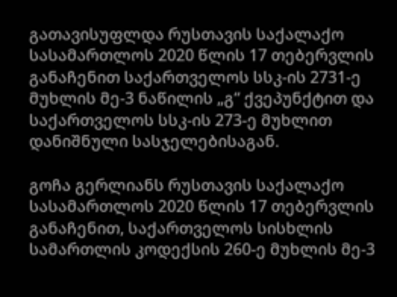გათავისუფლდა რუსთავის საქალაქო სასამართლოს 2020 წლის 17 თებერვლის განაჩენით საქართველოს სსკ-ის 2731-ე მუხლის მე-3 ნაწილის „გ“ ქვეპუნქტით და საქართველოს სსკ-ის 273-ე მუხლით დანიშნული სასჯელებისაგან.

გოჩა გერლიანს რუსთავის საქალაქო სასამართლოს 2020 წლის 17 თებერვლის განაჩენით, საქართველოს სისხლის სამართლის კოდექსის 260-ე მუხლის მე-3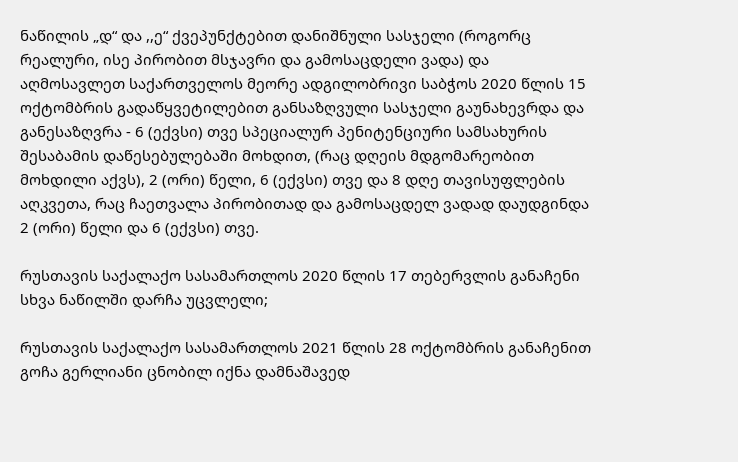ნაწილის „დ“ და ,,ე“ ქვეპუნქტებით დანიშნული სასჯელი (როგორც რეალური, ისე პირობით მსჯავრი და გამოსაცდელი ვადა) და აღმოსავლეთ საქართველოს მეორე ადგილობრივი საბჭოს 2020 წლის 15 ოქტომბრის გადაწყვეტილებით განსაზღვული სასჯელი გაუნახევრდა და განესაზღვრა - 6 (ექვსი) თვე სპეციალურ პენიტენციური სამსახურის შესაბამის დაწესებულებაში მოხდით, (რაც დღეის მდგომარეობით მოხდილი აქვს), 2 (ორი) წელი, 6 (ექვსი) თვე და 8 დღე თავისუფლების აღკვეთა, რაც ჩაეთვალა პირობითად და გამოსაცდელ ვადად დაუდგინდა 2 (ორი) წელი და 6 (ექვსი) თვე.

რუსთავის საქალაქო სასამართლოს 2020 წლის 17 თებერვლის განაჩენი სხვა ნაწილში დარჩა უცვლელი;

რუსთავის საქალაქო სასამართლოს 2021 წლის 28 ოქტომბრის განაჩენით გოჩა გერლიანი ცნობილ იქნა დამნაშავედ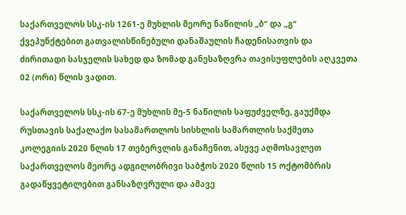საქართველოს სსკ-ის 1261-ე მუხლის მეორე ნაწილის „ბ“ და „გ“ ქვეპუნქტებით გათვალისწინებული დანაშაულის ჩადენისათვის და ძირითადი სასჯელის სახედ და ზომად განესაზღვრა თავისუფლების აღკვეთა 02 (ორი) წლის ვადით.

საქართველოს სსკ-ის 67-ე მუხლის მე-5 ნაწილის საფუძველზე, გაუქმდა რუსთავის საქალაქო სასამართლოს სისხლის სამართლის საქმეთა კოლეგიის 2020 წლის 17 თებერვლის განაჩენით, ასევე აღმოსავლეთ საქართველოს მეორე ადგილობრივი საბჭოს 2020 წლის 15 ოქტომბრის გადაწყვეტილებით განსაზღვრული და ამავე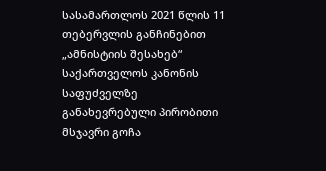სასამართლოს 2021 წლის 11 თებერვლის განჩინებით „ამნისტიის შესახებ“ საქართველოს კანონის საფუძველზე განახევრებული პირობითი მსჯავრი გოჩა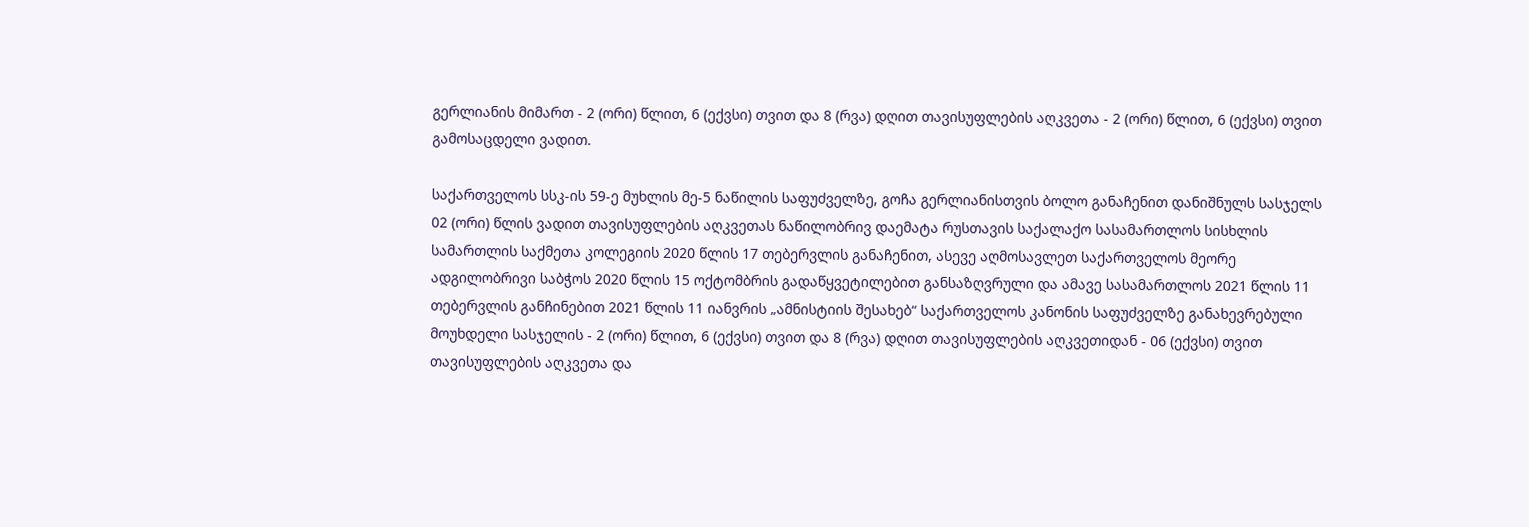გერლიანის მიმართ - 2 (ორი) წლით, 6 (ექვსი) თვით და 8 (რვა) დღით თავისუფლების აღკვეთა - 2 (ორი) წლით, 6 (ექვსი) თვით გამოსაცდელი ვადით.

საქართველოს სსკ-ის 59-ე მუხლის მე-5 ნაწილის საფუძველზე, გოჩა გერლიანისთვის ბოლო განაჩენით დანიშნულს სასჯელს 02 (ორი) წლის ვადით თავისუფლების აღკვეთას ნაწილობრივ დაემატა რუსთავის საქალაქო სასამართლოს სისხლის სამართლის საქმეთა კოლეგიის 2020 წლის 17 თებერვლის განაჩენით, ასევე აღმოსავლეთ საქართველოს მეორე ადგილობრივი საბჭოს 2020 წლის 15 ოქტომბრის გადაწყვეტილებით განსაზღვრული და ამავე სასამართლოს 2021 წლის 11 თებერვლის განჩინებით 2021 წლის 11 იანვრის „ამნისტიის შესახებ“ საქართველოს კანონის საფუძველზე განახევრებული მოუხდელი სასჯელის - 2 (ორი) წლით, 6 (ექვსი) თვით და 8 (რვა) დღით თავისუფლების აღკვეთიდან - 06 (ექვსი) თვით თავისუფლების აღკვეთა და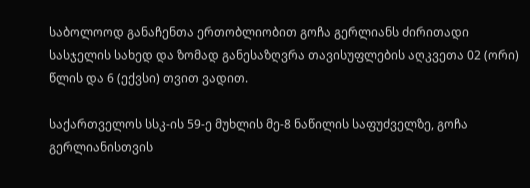საბოლოოდ განაჩენთა ერთობლიობით გოჩა გერლიანს ძირითადი სასჯელის სახედ და ზომად განესაზღვრა თავისუფლების აღკვეთა 02 (ორი) წლის და 6 (ექვსი) თვით ვადით.

საქართველოს სსკ-ის 59-ე მუხლის მე-8 ნაწილის საფუძველზე, გოჩა გერლიანისთვის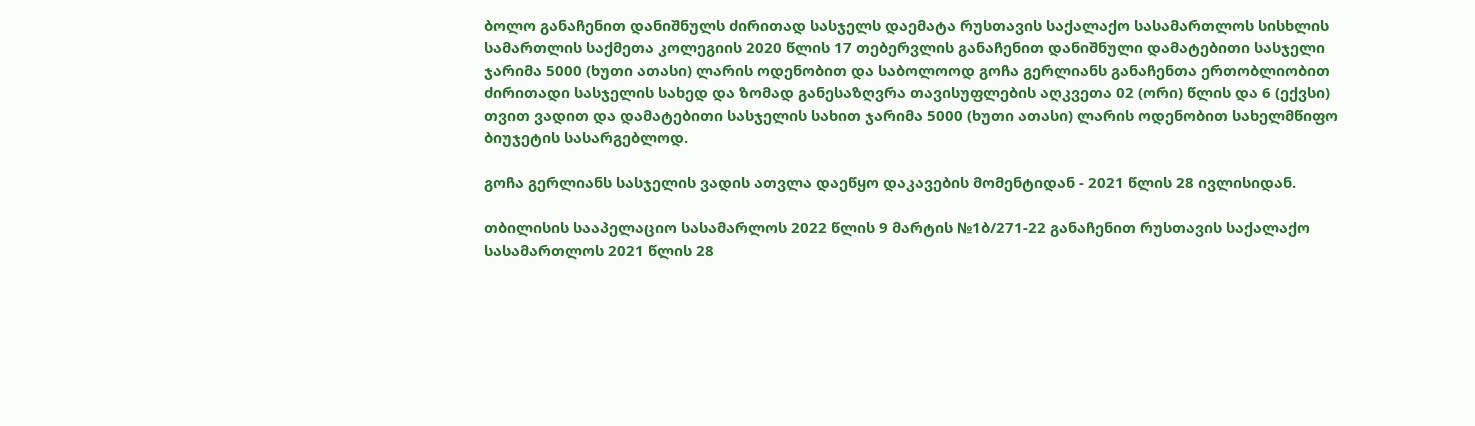ბოლო განაჩენით დანიშნულს ძირითად სასჯელს დაემატა რუსთავის საქალაქო სასამართლოს სისხლის სამართლის საქმეთა კოლეგიის 2020 წლის 17 თებერვლის განაჩენით დანიშნული დამატებითი სასჯელი ჯარიმა 5000 (ხუთი ათასი) ლარის ოდენობით და საბოლოოდ გოჩა გერლიანს განაჩენთა ერთობლიობით ძირითადი სასჯელის სახედ და ზომად განესაზღვრა თავისუფლების აღკვეთა 02 (ორი) წლის და 6 (ექვსი) თვით ვადით და დამატებითი სასჯელის სახით ჯარიმა 5000 (ხუთი ათასი) ლარის ოდენობით სახელმწიფო ბიუჯეტის სასარგებლოდ.

გოჩა გერლიანს სასჯელის ვადის ათვლა დაეწყო დაკავების მომენტიდან - 2021 წლის 28 ივლისიდან.

თბილისის სააპელაციო სასამარლოს 2022 წლის 9 მარტის №1ბ/271-22 განაჩენით რუსთავის საქალაქო სასამართლოს 2021 წლის 28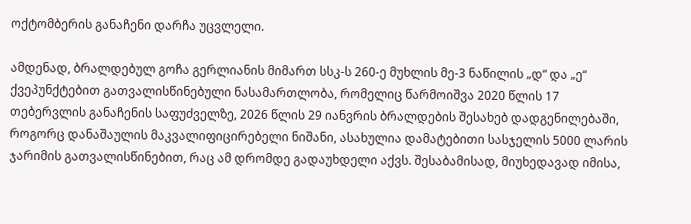ოქტომბერის განაჩენი დარჩა უცვლელი.

ამდენად, ბრალდებულ გოჩა გერლიანის მიმართ სსკ-ს 260-ე მუხლის მე-3 ნაწილის „დ“ და „ე“ ქვეპუნქტებით გათვალისწინებული ნასამართლობა, რომელიც წარმოიშვა 2020 წლის 17 თებერვლის განაჩენის საფუძველზე, 2026 წლის 29 იანვრის ბრალდების შესახებ დადგენილებაში, როგორც დანაშაულის მაკვალიფიცირებელი ნიშანი, ასახულია დამატებითი სასჯელის 5000 ლარის ჯარიმის გათვალისწინებით, რაც ამ დრომდე გადაუხდელი აქვს. შესაბამისად, მიუხედავად იმისა,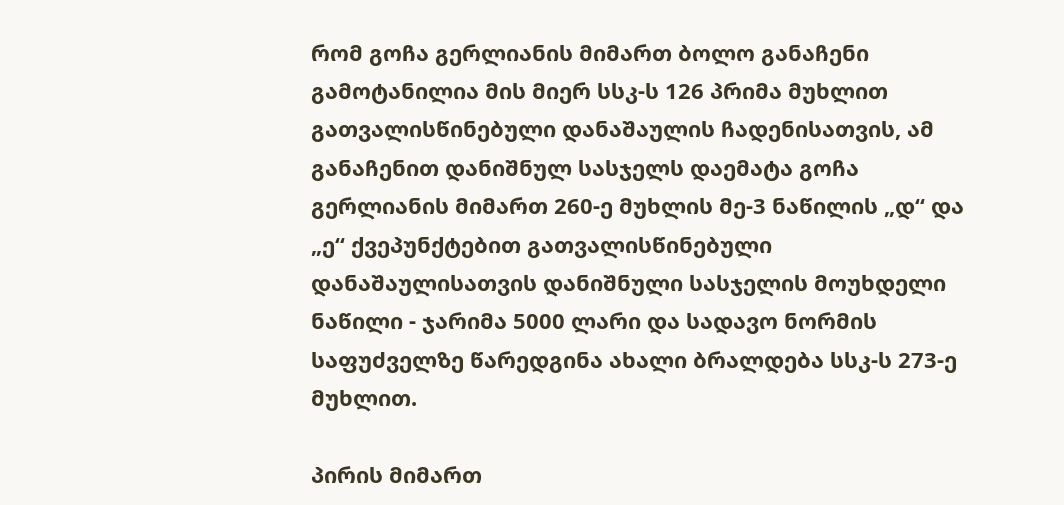რომ გოჩა გერლიანის მიმართ ბოლო განაჩენი გამოტანილია მის მიერ სსკ-ს 126 პრიმა მუხლით გათვალისწინებული დანაშაულის ჩადენისათვის, ამ განაჩენით დანიშნულ სასჯელს დაემატა გოჩა გერლიანის მიმართ 260-ე მუხლის მე-3 ნაწილის „დ“ და „ე“ ქვეპუნქტებით გათვალისწინებული დანაშაულისათვის დანიშნული სასჯელის მოუხდელი ნაწილი - ჯარიმა 5000 ლარი და სადავო ნორმის საფუძველზე წარედგინა ახალი ბრალდება სსკ-ს 273-ე მუხლით.

პირის მიმართ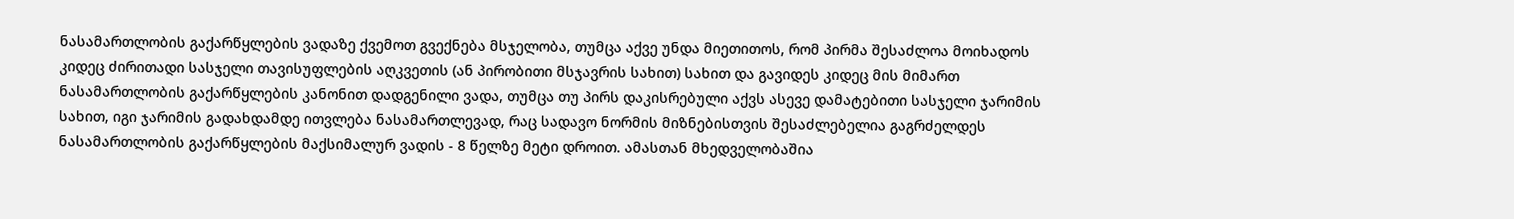ნასამართლობის გაქარწყლების ვადაზე ქვემოთ გვექნება მსჯელობა, თუმცა აქვე უნდა მიეთითოს, რომ პირმა შესაძლოა მოიხადოს კიდეც ძირითადი სასჯელი თავისუფლების აღკვეთის (ან პირობითი მსჯავრის სახით) სახით და გავიდეს კიდეც მის მიმართ ნასამართლობის გაქარწყლების კანონით დადგენილი ვადა, თუმცა თუ პირს დაკისრებული აქვს ასევე დამატებითი სასჯელი ჯარიმის სახით, იგი ჯარიმის გადახდამდე ითვლება ნასამართლევად, რაც სადავო ნორმის მიზნებისთვის შესაძლებელია გაგრძელდეს ნასამართლობის გაქარწყლების მაქსიმალურ ვადის - 8 წელზე მეტი დროით. ამასთან მხედველობაშია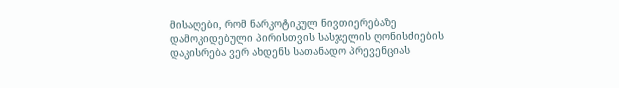მისაღები, რომ ნარკოტიკულ ნივთიერებაზე დამოკიდებული პირისთვის სასჯელის ღონისძიების დაკისრება ვერ ახდენს სათანადო პრევენციას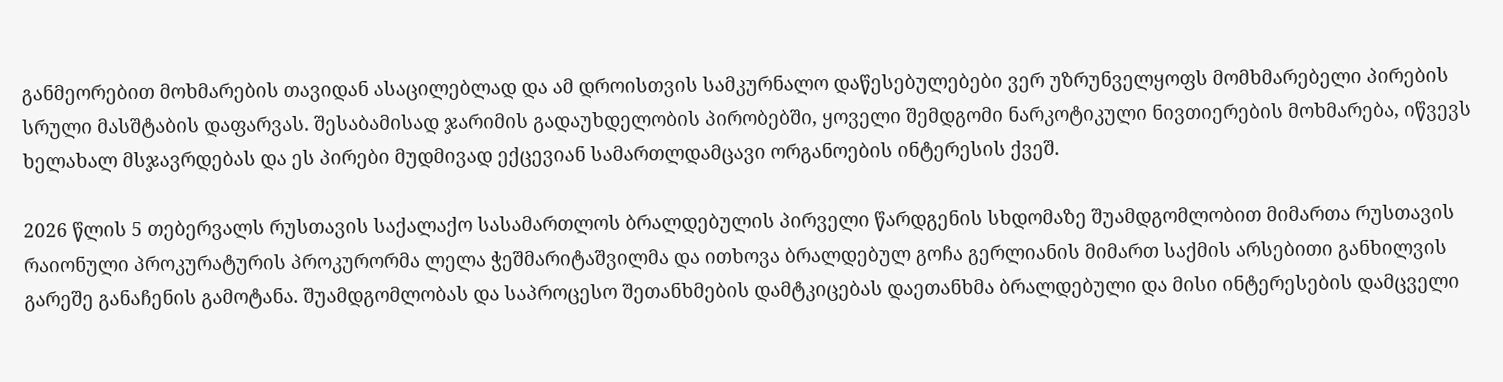განმეორებით მოხმარების თავიდან ასაცილებლად და ამ დროისთვის სამკურნალო დაწესებულებები ვერ უზრუნველყოფს მომხმარებელი პირების სრული მასშტაბის დაფარვას. შესაბამისად ჯარიმის გადაუხდელობის პირობებში, ყოველი შემდგომი ნარკოტიკული ნივთიერების მოხმარება, იწვევს ხელახალ მსჯავრდებას და ეს პირები მუდმივად ექცევიან სამართლდამცავი ორგანოების ინტერესის ქვეშ.

2026 წლის 5 თებერვალს რუსთავის საქალაქო სასამართლოს ბრალდებულის პირველი წარდგენის სხდომაზე შუამდგომლობით მიმართა რუსთავის რაიონული პროკურატურის პროკურორმა ლელა ჭეშმარიტაშვილმა და ითხოვა ბრალდებულ გოჩა გერლიანის მიმართ საქმის არსებითი განხილვის გარეშე განაჩენის გამოტანა. შუამდგომლობას და საპროცესო შეთანხმების დამტკიცებას დაეთანხმა ბრალდებული და მისი ინტერესების დამცველი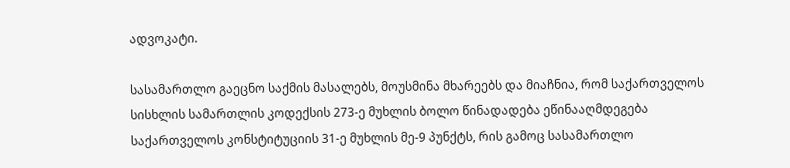ადვოკატი.

სასამართლო გაეცნო საქმის მასალებს, მოუსმინა მხარეებს და მიაჩნია, რომ საქართველოს სისხლის სამართლის კოდექსის 273-ე მუხლის ბოლო წინადადება ეწინააღმდეგება საქართველოს კონსტიტუციის 31-ე მუხლის მე-9 პუნქტს, რის გამოც სასამართლო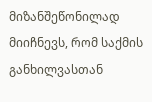მიზანშეწონილად მიიჩნევს, რომ საქმის განხილვასთან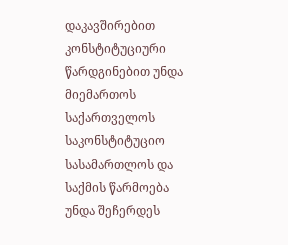დაკავშირებით კონსტიტუციური წარდგინებით უნდა მიემართოს საქართველოს საკონსტიტუციო სასამართლოს და საქმის წარმოება უნდა შეჩერდეს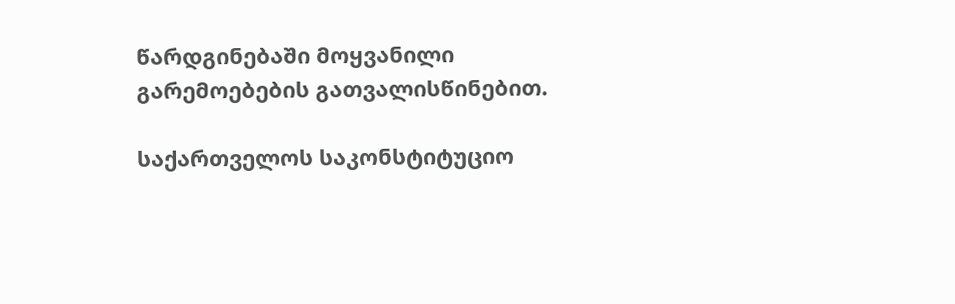წარდგინებაში მოყვანილი გარემოებების გათვალისწინებით.

საქართველოს საკონსტიტუციო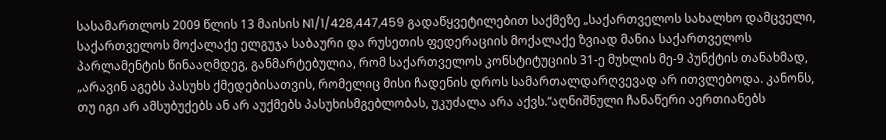სასამართლოს 2009 წლის 13 მაისის N1/1/428,447,459 გადაწყვეტილებით საქმეზე „საქართველოს სახალხო დამცველი, საქართველოს მოქალაქე ელგუჯა საბაური და რუსეთის ფედერაციის მოქალაქე ზვიად მანია საქართველოს პარლამენტის წინააღმდეგ, განმარტებულია, რომ საქართველოს კონსტიტუციის 31-ე მუხლის მე-9 პუნქტის თანახმად, „არავინ აგებს პასუხს ქმედებისათვის, რომელიც მისი ჩადენის დროს სამართალდარღვევად არ ითვლებოდა. კანონს, თუ იგი არ ამსუბუქებს ან არ აუქმებს პასუხისმგებლობას, უკუძალა არა აქვს.“აღნიშნული ჩანაწერი აერთიანებს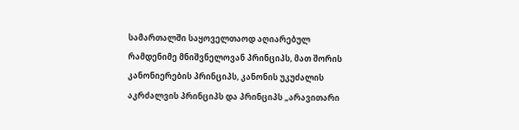სამართალში საყოველთაოდ აღიარებულ რამდენიმე მნიშვნელოვან პრინციპს, მათ შორის კანონიერების პრინციპს, კანონის უკუძალის აკრძალვის პრინციპს და პრინციპს „არავითარი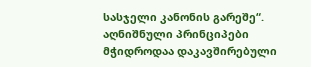სასჯელი კანონის გარეშე“. აღნიშნული პრინციპები მჭიდროდაა დაკავშირებული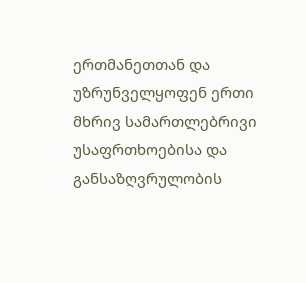ერთმანეთთან და უზრუნველყოფენ ერთი მხრივ სამართლებრივი უსაფრთხოებისა და განსაზღვრულობის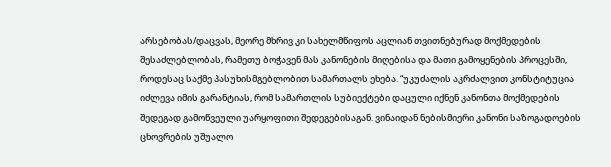არსებობას/დაცვას, მეორე მხრივ კი სახელმწიფოს აცლიან თვითნებურად მოქმედების შესაძლებლობას, რამეთუ ბოჭავენ მას კანონების მიღებისა და მათი გამოყენების პროცესში, როდესაც საქმე პასუხისმგებლობით სამართალს ეხება. “უკუძალის აკრძალვით კონსტიტუცია იძლევა იმის გარანტიას, რომ სამართლის სუბიექტები დაცული იქნენ კანონთა მოქმედების შედეგად გამოწვეული უარყოფითი შედეგებისაგან. ვინაიდან ნებისმიერი კანონი საზოგადოების ცხოვრების უშუალო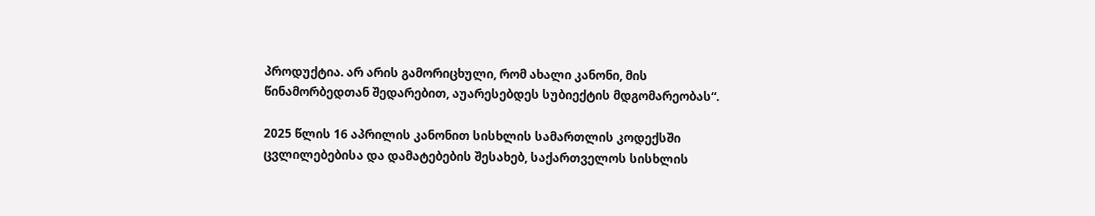პროდუქტია. არ არის გამორიცხული, რომ ახალი კანონი, მის წინამორბედთან შედარებით, აუარესებდეს სუბიექტის მდგომარეობას“.

2025 წლის 16 აპრილის კანონით სისხლის სამართლის კოდექსში ცვლილებებისა და დამატებების შესახებ, საქართველოს სისხლის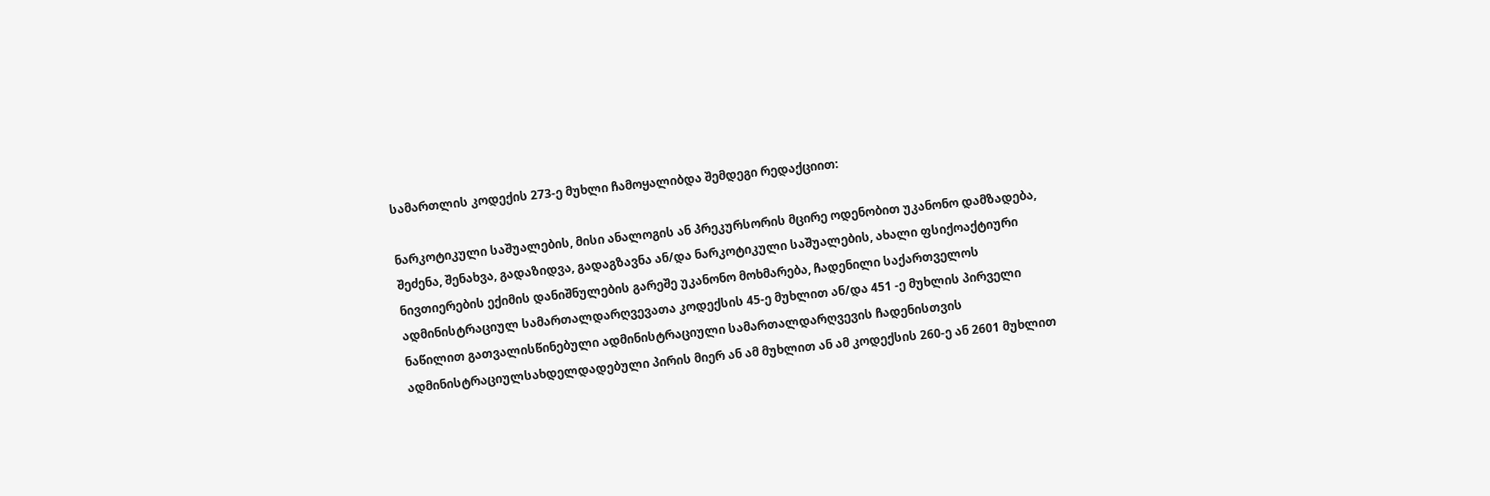სამართლის კოდექის 273-ე მუხლი ჩამოყალიბდა შემდეგი რედაქციით:

ნარკოტიკული საშუალების, მისი ანალოგის ან პრეკურსორის მცირე ოდენობით უკანონო დამზადება, შეძენა, შენახვა, გადაზიდვა, გადაგზავნა ან/და ნარკოტიკული საშუალების, ახალი ფსიქოაქტიური ნივთიერების ექიმის დანიშნულების გარეშე უკანონო მოხმარება, ჩადენილი საქართველოს ადმინისტრაციულ სამართალდარღვევათა კოდექსის 45-ე მუხლით ან/და 451 -ე მუხლის პირველი ნაწილით გათვალისწინებული ადმინისტრაციული სამართალდარღვევის ჩადენისთვის ადმინისტრაციულსახდელდადებული პირის მიერ ან ამ მუხლით ან ამ კოდექსის 260-ე ან 2601 მუხლით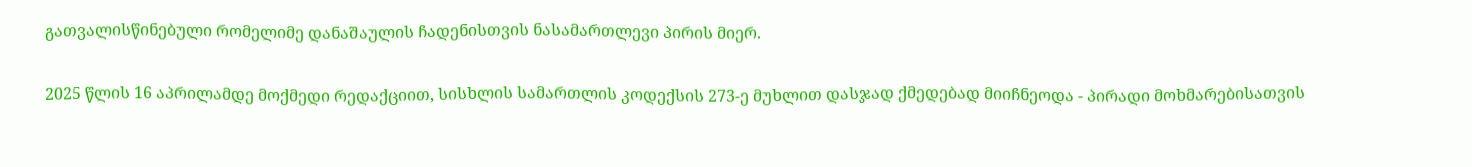გათვალისწინებული რომელიმე დანაშაულის ჩადენისთვის ნასამართლევი პირის მიერ.

2025 წლის 16 აპრილამდე მოქმედი რედაქციით, სისხლის სამართლის კოდექსის 273-ე მუხლით დასჯად ქმედებად მიიჩნეოდა - პირადი მოხმარებისათვის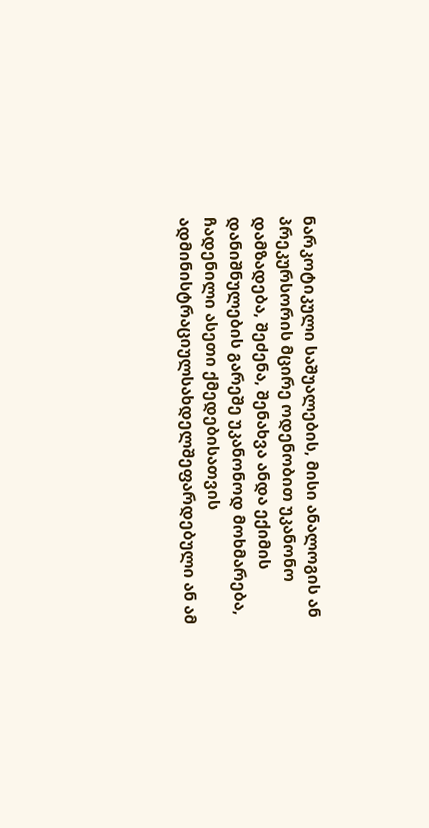ნარკოტიკული საშუალების, მისი ანალოგის ან პრეკურსორის მცირე ოდენობით უკანონო დამზადება, შეძენა, შენახვა ანდა ექიმის დანიშნულების გარეშე უკანონოდ მოხმარება, ჩადენილი ასეთი ქმედებისათვის ადმინისტრაციულსახდელშეფარდებული ან ამ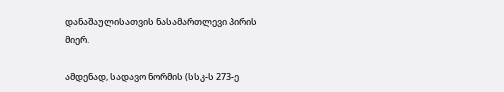დანაშაულისათვის ნასამართლევი პირის მიერ.

ამდენად, სადავო ნორმის (სსკ-ს 273-ე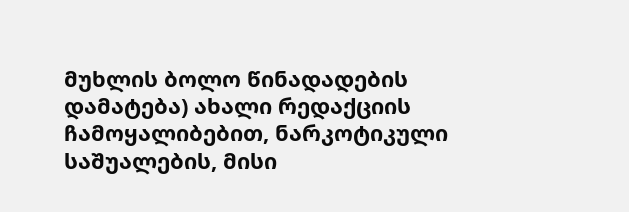მუხლის ბოლო წინადადების დამატება) ახალი რედაქციის ჩამოყალიბებით, ნარკოტიკული საშუალების, მისი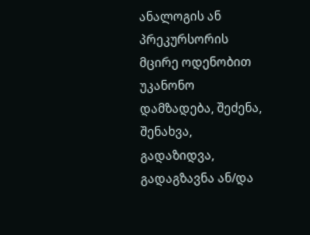ანალოგის ან პრეკურსორის მცირე ოდენობით უკანონო დამზადება, შეძენა, შენახვა, გადაზიდვა, გადაგზავნა ან/და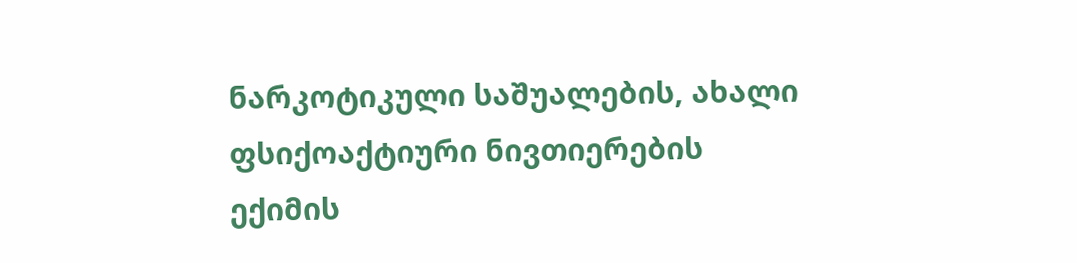ნარკოტიკული საშუალების, ახალი ფსიქოაქტიური ნივთიერების ექიმის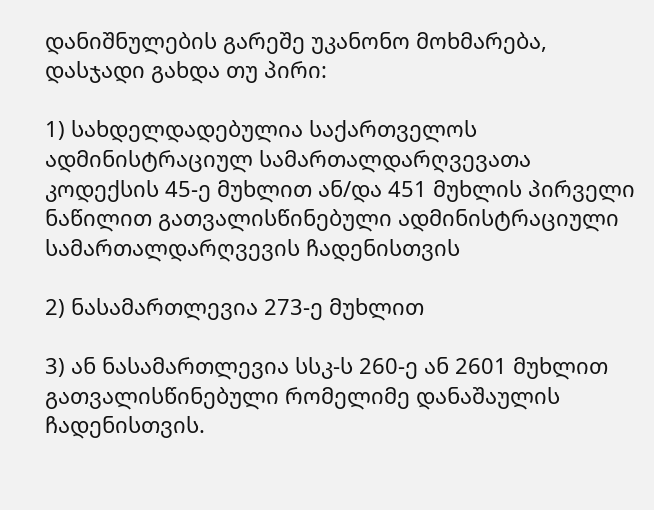დანიშნულების გარეშე უკანონო მოხმარება, დასჯადი გახდა თუ პირი:

1) სახდელდადებულია საქართველოს ადმინისტრაციულ სამართალდარღვევათა კოდექსის 45-ე მუხლით ან/და 451 მუხლის პირველი ნაწილით გათვალისწინებული ადმინისტრაციული სამართალდარღვევის ჩადენისთვის

2) ნასამართლევია 273-ე მუხლით

3) ან ნასამართლევია სსკ-ს 260-ე ან 2601 მუხლით გათვალისწინებული რომელიმე დანაშაულის ჩადენისთვის.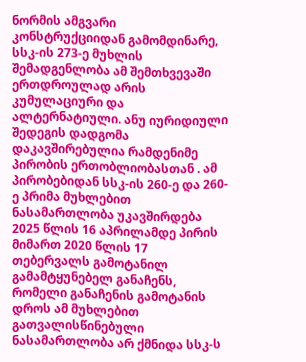ნორმის ამგვარი კონსტრუქციიდან გამომდინარე, სსკ-ის 273-ე მუხლის შემადგენლობა ამ შემთხვევაში ერთდროულად არის კუმულაციური და ალტერნატიული. ანუ იურიდიული შედეგის დადგომა დაკავშირებულია რამდენიმე პირობის ერთობლიობასთან . ამ პირობებიდან სსკ-ის 260-ე და 260-ე პრიმა მუხლებით ნასამართლობა უკავშირდება 2025 წლის 16 აპრილამდე პირის მიმართ 2020 წლის 17 თებერვალს გამოტანილ გამამტყუნებელ განაჩენს, რომელი განაჩენის გამოტანის დროს ამ მუხლებით გათვალისწინებული ნასამართლობა არ ქმნიდა სსკ-ს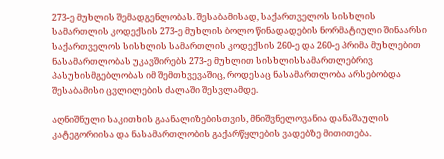273-ე მუხლის შემადგენლობას. შესაბამისად, საქართველოს სისხლის სამართლის კოდექსის 273-ე მუხლის ბოლო წინადადების ნორმატიული შინაარსი საქართველოს სისხლის სამართლის კოდექსის 260-ე და 260-ე პრიმა მუხლებით ნასამართლობას უკავშირებს 273-ე მუხლით სისხლისსამართლებრივ პასუხისმგებლობას იმ შემთხვევაშიც, როდესაც ნასამართლობა არსებობდა შესაბამისი ცვლილების ძალაში შესვლამდე.

აღნიშნული საკითხის გაანალიზებისთვის, მნიშვნელოვანია დანაშაულის კატეგორიისა და ნასამართლობის გაქარწყლების ვადებზე მითითება.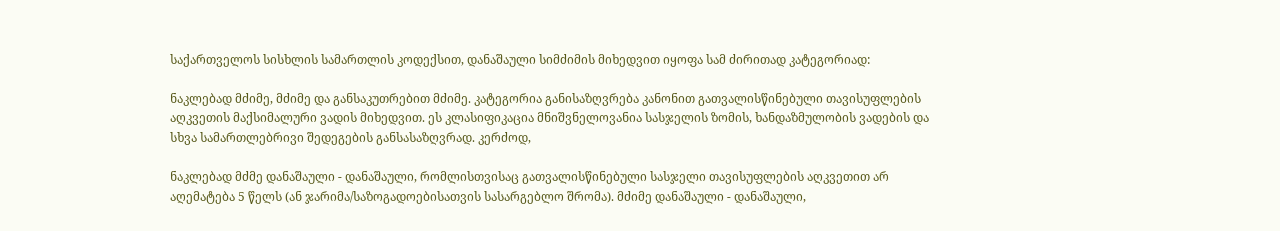საქართველოს სისხლის სამართლის კოდექსით, დანაშაული სიმძიმის მიხედვით იყოფა სამ ძირითად კატეგორიად:

ნაკლებად მძიმე, მძიმე და განსაკუთრებით მძიმე. კატეგორია განისაზღვრება კანონით გათვალისწინებული თავისუფლების აღკვეთის მაქსიმალური ვადის მიხედვით. ეს კლასიფიკაცია მნიშვნელოვანია სასჯელის ზომის, ხანდაზმულობის ვადების და სხვა სამართლებრივი შედეგების განსასაზღვრად. კერძოდ,

ნაკლებად მძმე დანაშაული - დანაშაული, რომლისთვისაც გათვალისწინებული სასჯელი თავისუფლების აღკვეთით არ აღემატება 5 წელს (ან ჯარიმა/საზოგადოებისათვის სასარგებლო შრომა). მძიმე დანაშაული - დანაშაული,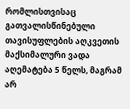რომლისთვისაც გათვალისწინებული თავისუფლების აღკვეთის მაქსიმალური ვადა აღემატება 5 წელს, მაგრამ არ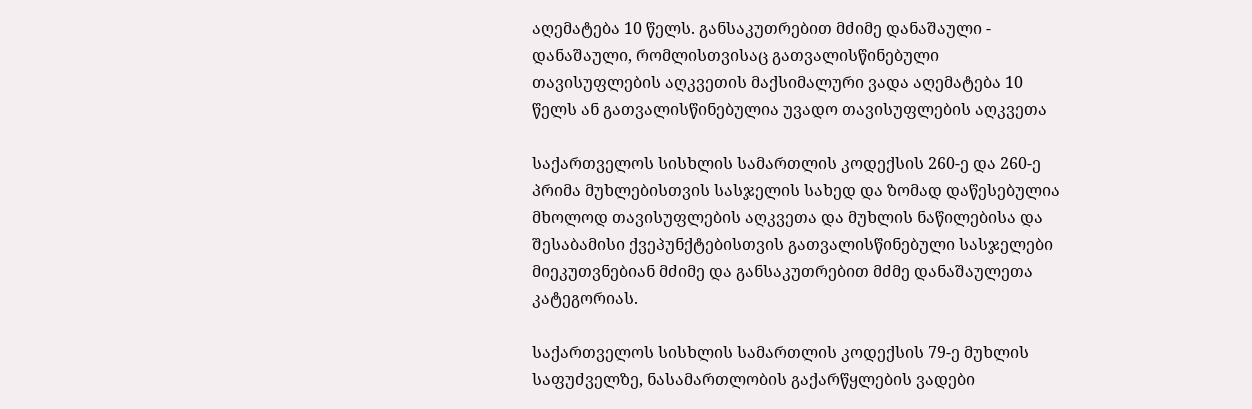აღემატება 10 წელს. განსაკუთრებით მძიმე დანაშაული - დანაშაული, რომლისთვისაც გათვალისწინებული თავისუფლების აღკვეთის მაქსიმალური ვადა აღემატება 10 წელს ან გათვალისწინებულია უვადო თავისუფლების აღკვეთა

საქართველოს სისხლის სამართლის კოდექსის 260-ე და 260-ე პრიმა მუხლებისთვის სასჯელის სახედ და ზომად დაწესებულია მხოლოდ თავისუფლების აღკვეთა და მუხლის ნაწილებისა და შესაბამისი ქვეპუნქტებისთვის გათვალისწინებული სასჯელები მიეკუთვნებიან მძიმე და განსაკუთრებით მძმე დანაშაულეთა კატეგორიას.

საქართველოს სისხლის სამართლის კოდექსის 79-ე მუხლის საფუძველზე, ნასამართლობის გაქარწყლების ვადები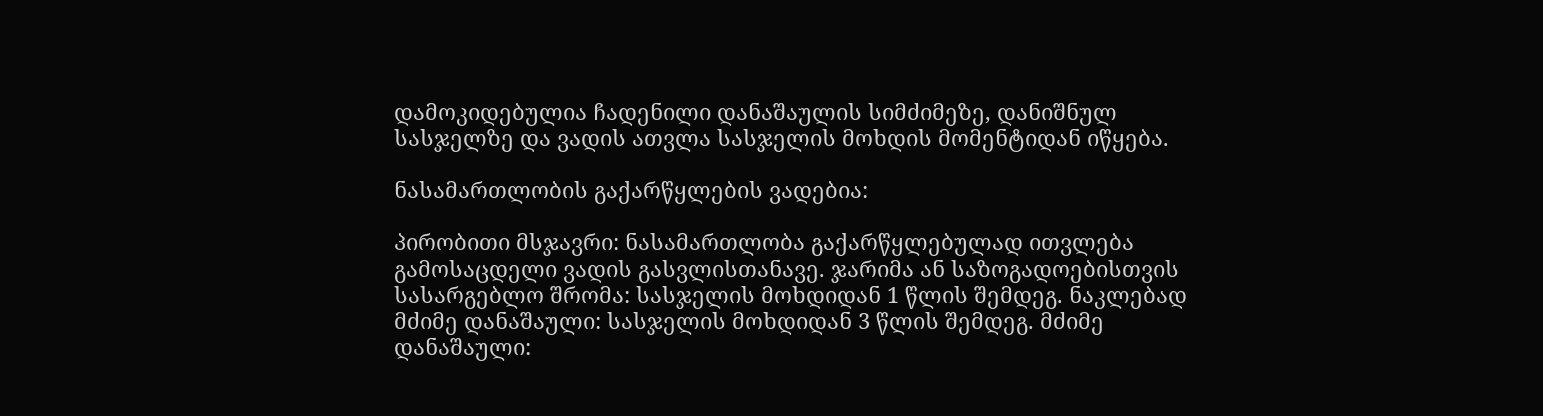დამოკიდებულია ჩადენილი დანაშაულის სიმძიმეზე, დანიშნულ სასჯელზე და ვადის ათვლა სასჯელის მოხდის მომენტიდან იწყება.

ნასამართლობის გაქარწყლების ვადებია:

პირობითი მსჯავრი: ნასამართლობა გაქარწყლებულად ითვლება გამოსაცდელი ვადის გასვლისთანავე. ჯარიმა ან საზოგადოებისთვის სასარგებლო შრომა: სასჯელის მოხდიდან 1 წლის შემდეგ. ნაკლებად მძიმე დანაშაული: სასჯელის მოხდიდან 3 წლის შემდეგ. მძიმე დანაშაული: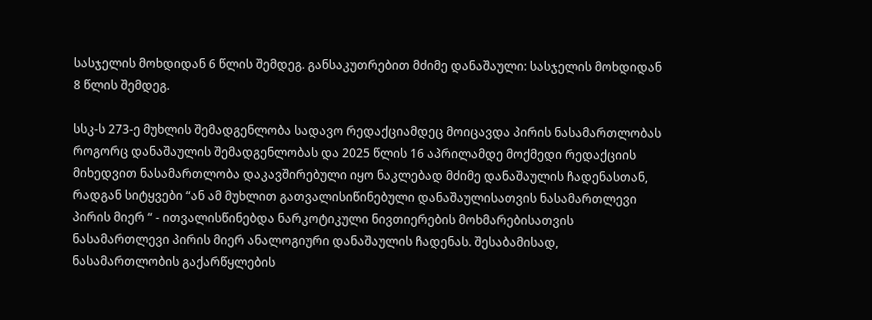სასჯელის მოხდიდან 6 წლის შემდეგ. განსაკუთრებით მძიმე დანაშაული: სასჯელის მოხდიდან 8 წლის შემდეგ.

სსკ-ს 273-ე მუხლის შემადგენლობა სადავო რედაქციამდეც მოიცავდა პირის ნასამართლობას როგორც დანაშაულის შემადგენლობას და 2025 წლის 16 აპრილამდე მოქმედი რედაქციის მიხედვით ნასამართლობა დაკავშირებული იყო ნაკლებად მძიმე დანაშაულის ჩადენასთან, რადგან სიტყვები “ან ამ მუხლით გათვალისიწინებული დანაშაულისათვის ნასამართლევი პირის მიერ “ - ითვალისწინებდა ნარკოტიკული ნივთიერების მოხმარებისათვის ნასამართლევი პირის მიერ ანალოგიური დანაშაულის ჩადენას. შესაბამისად, ნასამართლობის გაქარწყლების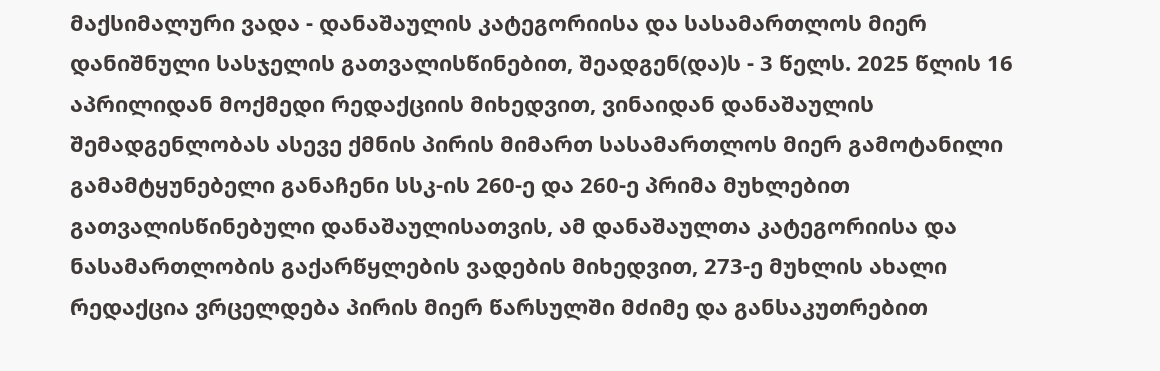მაქსიმალური ვადა - დანაშაულის კატეგორიისა და სასამართლოს მიერ დანიშნული სასჯელის გათვალისწინებით, შეადგენ(და)ს - 3 წელს. 2025 წლის 16 აპრილიდან მოქმედი რედაქციის მიხედვით, ვინაიდან დანაშაულის შემადგენლობას ასევე ქმნის პირის მიმართ სასამართლოს მიერ გამოტანილი გამამტყუნებელი განაჩენი სსკ-ის 260-ე და 260-ე პრიმა მუხლებით გათვალისწინებული დანაშაულისათვის, ამ დანაშაულთა კატეგორიისა და ნასამართლობის გაქარწყლების ვადების მიხედვით, 273-ე მუხლის ახალი რედაქცია ვრცელდება პირის მიერ წარსულში მძიმე და განსაკუთრებით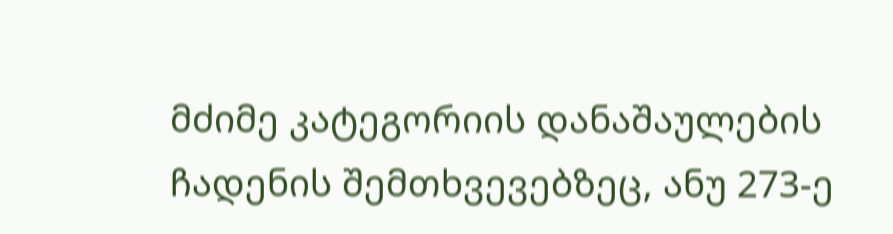მძიმე კატეგორიის დანაშაულების ჩადენის შემთხვევებზეც, ანუ 273-ე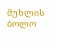მუხლის ბოლო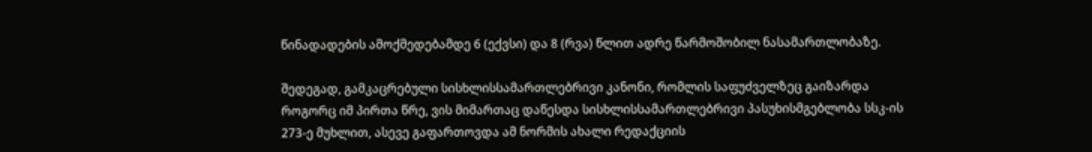წინადადების ამოქმედებამდე 6 (ექვსი) და 8 (რვა) წლით ადრე წარმოშობილ ნასამართლობაზე.

შედეგად, გამკაცრებული სისხლისსამართლებრივი კანონი, რომლის საფუძველზეც გაიზარდა როგორც იმ პირთა წრე, ვის მიმართაც დაწესდა სისხლისსამართლებრივი პასუხისმგებლობა სსკ-ის 273-ე მუხლით, ასევე გაფართოვდა ამ ნორმის ახალი რედაქციის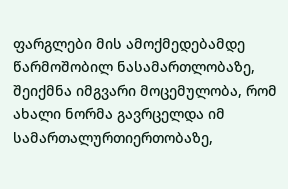ფარგლები მის ამოქმედებამდე წარმოშობილ ნასამართლობაზე, შეიქმნა იმგვარი მოცემულობა, რომ ახალი ნორმა გავრცელდა იმ სამართალურთიერთობაზე,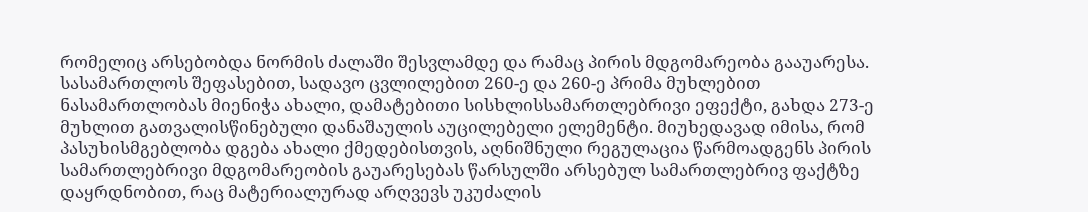რომელიც არსებობდა ნორმის ძალაში შესვლამდე და რამაც პირის მდგომარეობა გააუარესა. სასამართლოს შეფასებით, სადავო ცვლილებით 260-ე და 260-ე პრიმა მუხლებით ნასამართლობას მიენიჭა ახალი, დამატებითი სისხლისსამართლებრივი ეფექტი, გახდა 273-ე მუხლით გათვალისწინებული დანაშაულის აუცილებელი ელემენტი. მიუხედავად იმისა, რომ პასუხისმგებლობა დგება ახალი ქმედებისთვის, აღნიშნული რეგულაცია წარმოადგენს პირის სამართლებრივი მდგომარეობის გაუარესებას წარსულში არსებულ სამართლებრივ ფაქტზე დაყრდნობით, რაც მატერიალურად არღვევს უკუძალის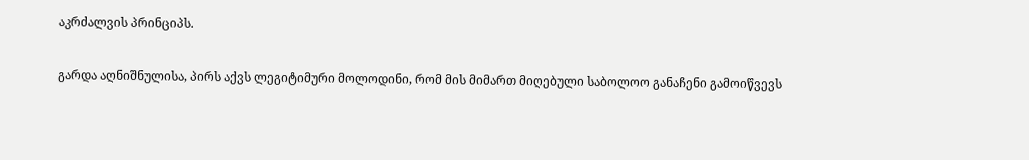აკრძალვის პრინციპს.

გარდა აღნიშნულისა, პირს აქვს ლეგიტიმური მოლოდინი, რომ მის მიმართ მიღებული საბოლოო განაჩენი გამოიწვევს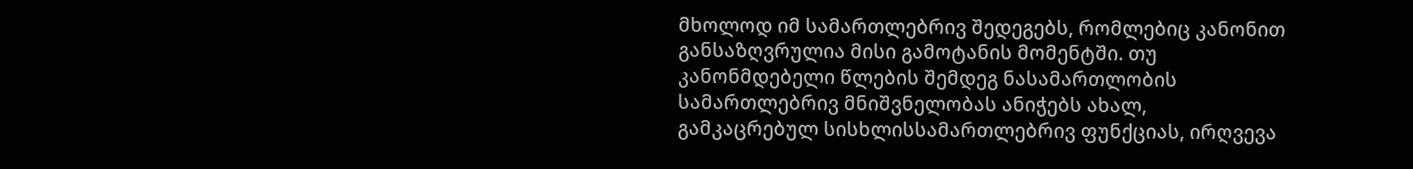მხოლოდ იმ სამართლებრივ შედეგებს, რომლებიც კანონით განსაზღვრულია მისი გამოტანის მომენტში. თუ კანონმდებელი წლების შემდეგ ნასამართლობის სამართლებრივ მნიშვნელობას ანიჭებს ახალ, გამკაცრებულ სისხლისსამართლებრივ ფუნქციას, ირღვევა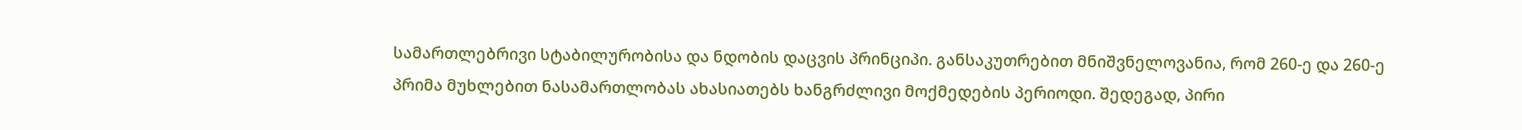სამართლებრივი სტაბილურობისა და ნდობის დაცვის პრინციპი. განსაკუთრებით მნიშვნელოვანია, რომ 260-ე და 260-ე პრიმა მუხლებით ნასამართლობას ახასიათებს ხანგრძლივი მოქმედების პერიოდი. შედეგად, პირი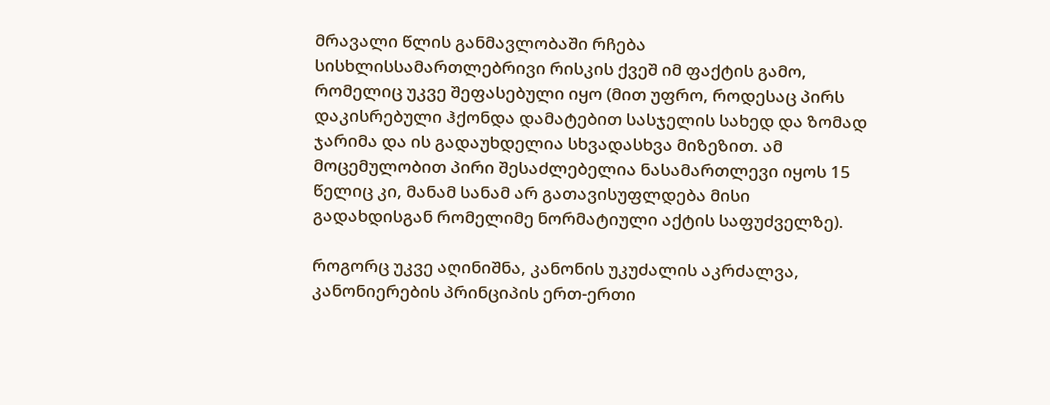მრავალი წლის განმავლობაში რჩება სისხლისსამართლებრივი რისკის ქვეშ იმ ფაქტის გამო, რომელიც უკვე შეფასებული იყო (მით უფრო, როდესაც პირს დაკისრებული ჰქონდა დამატებით სასჯელის სახედ და ზომად ჯარიმა და ის გადაუხდელია სხვადასხვა მიზეზით. ამ მოცემულობით პირი შესაძლებელია ნასამართლევი იყოს 15 წელიც კი, მანამ სანამ არ გათავისუფლდება მისი გადახდისგან რომელიმე ნორმატიული აქტის საფუძველზე).

როგორც უკვე აღინიშნა, კანონის უკუძალის აკრძალვა, კანონიერების პრინციპის ერთ-ერთი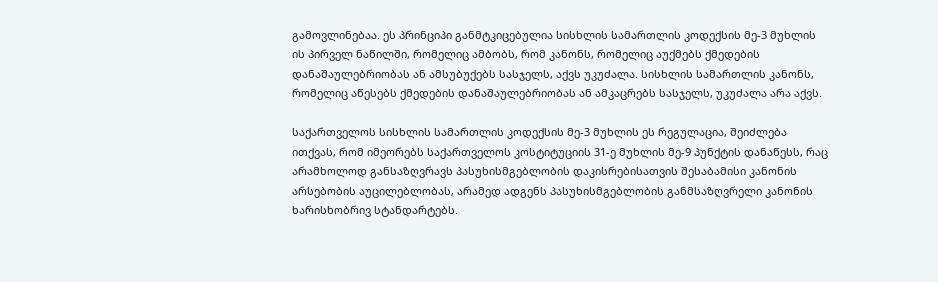გამოვლინებაა. ეს პრინციპი განმტკიცებულია სისხლის სამართლის კოდექსის მე-3 მუხლის ის პირველ ნაწილში, რომელიც ამბობს, რომ კანონს, რომელიც აუქმებს ქმედების დანაშაულებრიობას ან ამსუბუქებს სასჯელს, აქვს უკუძალა. სისხლის სამართლის კანონს, რომელიც აწესებს ქმედების დანაშაულებრიობას ან ამკაცრებს სასჯელს, უკუძალა არა აქვს.

საქართველოს სისხლის სამართლის კოდექსის მე-3 მუხლის ეს რეგულაცია, შეიძლება ითქვას, რომ იმეორებს საქართველოს კოსტიტუციის 31-ე მუხლის მე-9 პუნქტის დანაწესს, რაც არამხოლოდ განსაზღვრავს პასუხისმგებლობის დაკისრებისათვის შესაბამისი კანონის არსებობის აუცილებლობას, არამედ ადგენს პასუხისმგებლობის განმსაზღვრელი კანონის ხარისხობრივ სტანდარტებს.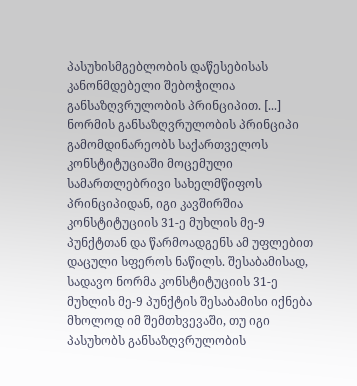პასუხისმგებლობის დაწესებისას კანონმდებელი შებოჭილია განსაზღვრულობის პრინციპით. [...] ნორმის განსაზღვრულობის პრინციპი გამომდინარეობს საქართველოს კონსტიტუციაში მოცემული სამართლებრივი სახელმწიფოს პრინციპიდან, იგი კავშირშია კონსტიტუციის 31-ე მუხლის მე-9 პუნქტთან და წარმოადგენს ამ უფლებით დაცული სფეროს ნაწილს. შესაბამისად, სადავო ნორმა კონსტიტუციის 31-ე მუხლის მე-9 პუნქტის შესაბამისი იქნება მხოლოდ იმ შემთხვევაში, თუ იგი პასუხობს განსაზღვრულობის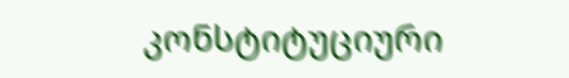კონსტიტუციური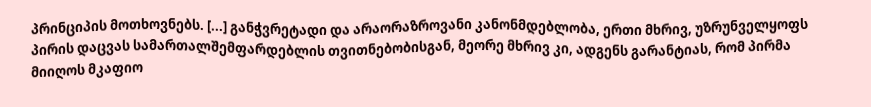პრინციპის მოთხოვნებს. [...] განჭვრეტადი და არაორაზროვანი კანონმდებლობა, ერთი მხრივ, უზრუნველყოფს პირის დაცვას სამართალშემფარდებლის თვითნებობისგან, მეორე მხრივ კი, ადგენს გარანტიას, რომ პირმა მიიღოს მკაფიო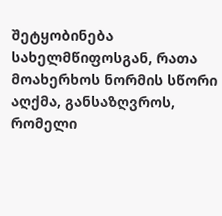შეტყობინება სახელმწიფოსგან, რათა მოახერხოს ნორმის სწორი აღქმა, განსაზღვროს, რომელი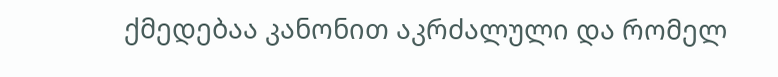ქმედებაა კანონით აკრძალული და რომელ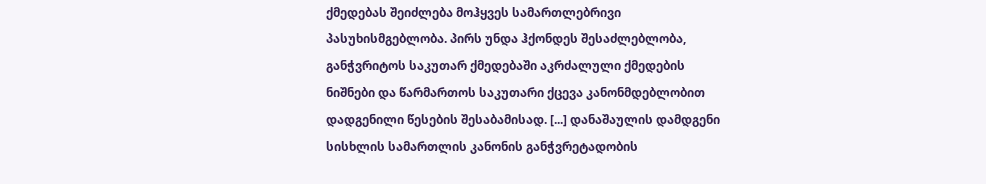ქმედებას შეიძლება მოჰყვეს სამართლებრივი პასუხისმგებლობა. პირს უნდა ჰქონდეს შესაძლებლობა, განჭვრიტოს საკუთარ ქმედებაში აკრძალული ქმედების ნიშნები და წარმართოს საკუთარი ქცევა კანონმდებლობით დადგენილი წესების შესაბამისად. [...] დანაშაულის დამდგენი სისხლის სამართლის კანონის განჭვრეტადობის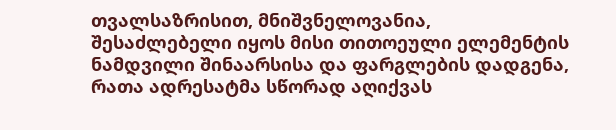თვალსაზრისით, მნიშვნელოვანია, შესაძლებელი იყოს მისი თითოეული ელემენტის ნამდვილი შინაარსისა და ფარგლების დადგენა, რათა ადრესატმა სწორად აღიქვას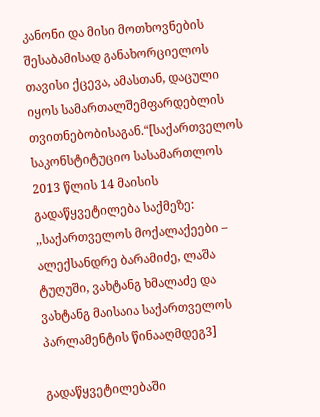კანონი და მისი მოთხოვნების შესაბამისად განახორციელოს თავისი ქცევა, ამასთან, დაცული იყოს სამართალშემფარდებლის თვითნებობისაგან.“[საქართველოს საკონსტიტუციო სასამართლოს 2013 წლის 14 მაისის გადაწყვეტილება საქმეზე: ,,საქართველოს მოქალაქეები – ალექსანდრე ბარამიძე, ლაშა ტუღუში, ვახტანგ ხმალაძე და ვახტანგ მაისაია საქართველოს პარლამენტის წინააღმდეგ3]

გადაწყვეტილებაში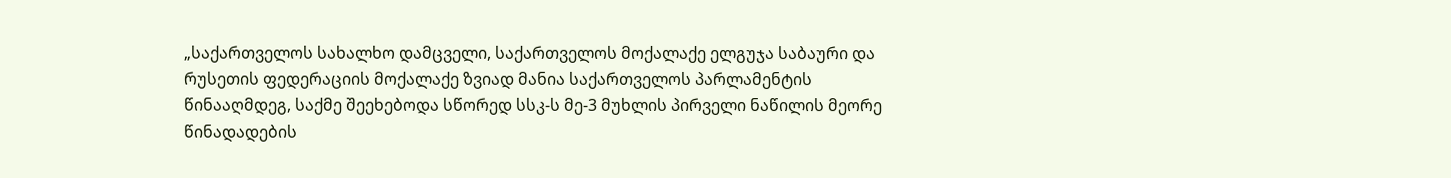„საქართველოს სახალხო დამცველი, საქართველოს მოქალაქე ელგუჯა საბაური და რუსეთის ფედერაციის მოქალაქე ზვიად მანია საქართველოს პარლამენტის წინააღმდეგ, საქმე შეეხებოდა სწორედ სსკ-ს მე-3 მუხლის პირველი ნაწილის მეორე წინადადების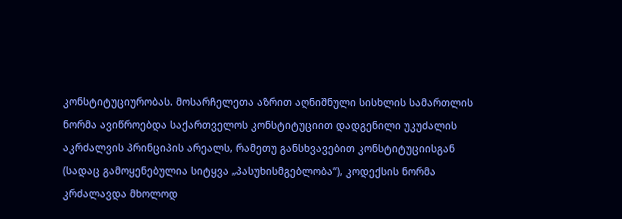კონსტიტუციურობას. მოსარჩელეთა აზრით აღნიშნული სისხლის სამართლის ნორმა ავიწროებდა საქართველოს კონსტიტუციით დადგენილი უკუძალის აკრძალვის პრინციპის არეალს, რამეთუ განსხვავებით კონსტიტუციისგან (სადაც გამოყენებულია სიტყვა „პასუხისმგებლობა“), კოდექსის ნორმა კრძალავდა მხოლოდ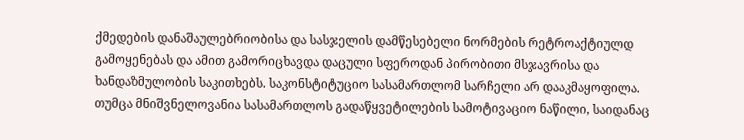ქმედების დანაშაულებრიობისა და სასჯელის დამწესებელი ნორმების რეტროაქტიულდ გამოყენებას და ამით გამორიცხავდა დაცული სფეროდან პირობითი მსჯავრისა და ხანდაზმულობის საკითხებს. საკონსტიტუციო სასამართლომ სარჩელი არ დააკმაყოფილა. თუმცა მნიშვნელოვანია სასამართლოს გადაწყვეტილების სამოტივაციო ნაწილი, საიდანაც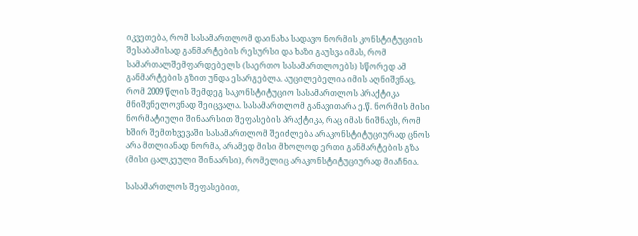იკვეთება, რომ სასამართლომ დაინახა სადავო ნორმის კონსტიტუციის შესაბამისად განმარტების რესურსი და ხაზი გაუსვა იმას, რომ სამართალშემფარდებელს (საერთო სასამართლოებს) სწორედ ამ განმარტების გზით უნდა ესარგებლა. აუცილებელია იმის აღნიშვნაც, რომ 2009 წლის შემდეგ საკონსტიტუციო სასამართლოს პრაქტიკა მნიშვნელოვნად შეიცვალა. სასამართლომ განავითარა ე.წ. ნორმის მისი ნორმატიული შინაარსით შეფასების პრაქტიკა, რაც იმას ნიშნავს, რომ ხშირ შემთხვევაში სასამართლომ შეიძლება არაკონსტიტუციურად ცნოს არა მთლიანად ნორმა, არამედ მისი მხოლოდ ერთი განმარტების გზა (მისი ცალკეული შინაარსი), რომელიც არაკონსტიტუციურად მიაჩნია.

სასამართლოს შეფასებით,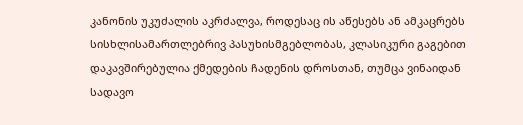კანონის უკუძალის აკრძალვა, როდესაც ის აწესებს ან ამკაცრებს სისხლისამართლებრივ პასუხისმგებლობას, კლასიკური გაგებით დაკავშირებულია ქმედების ჩადენის დროსთან, თუმცა ვინაიდან სადავო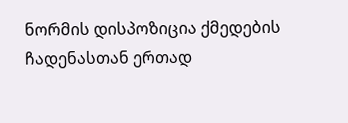ნორმის დისპოზიცია ქმედების ჩადენასთან ერთად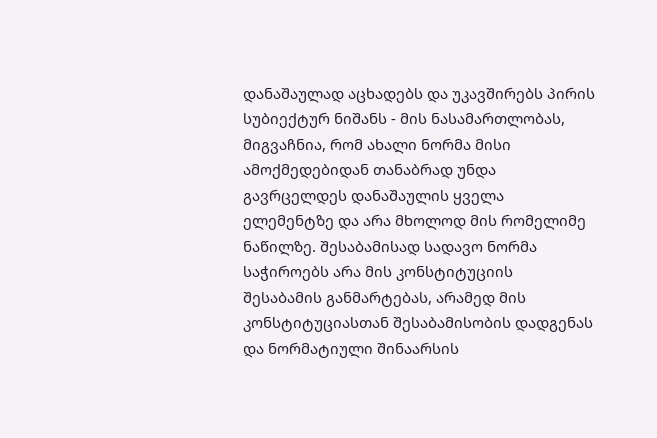დანაშაულად აცხადებს და უკავშირებს პირის სუბიექტურ ნიშანს - მის ნასამართლობას, მიგვაჩნია, რომ ახალი ნორმა მისი ამოქმედებიდან თანაბრად უნდა გავრცელდეს დანაშაულის ყველა ელემენტზე და არა მხოლოდ მის რომელიმე ნაწილზე. შესაბამისად სადავო ნორმა საჭიროებს არა მის კონსტიტუციის შესაბამის განმარტებას, არამედ მის კონსტიტუციასთან შესაბამისობის დადგენას და ნორმატიული შინაარსის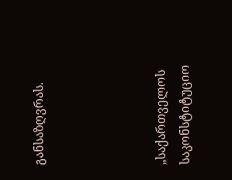განსაზღვრას.




„საქართველოს საკონსტიტუციო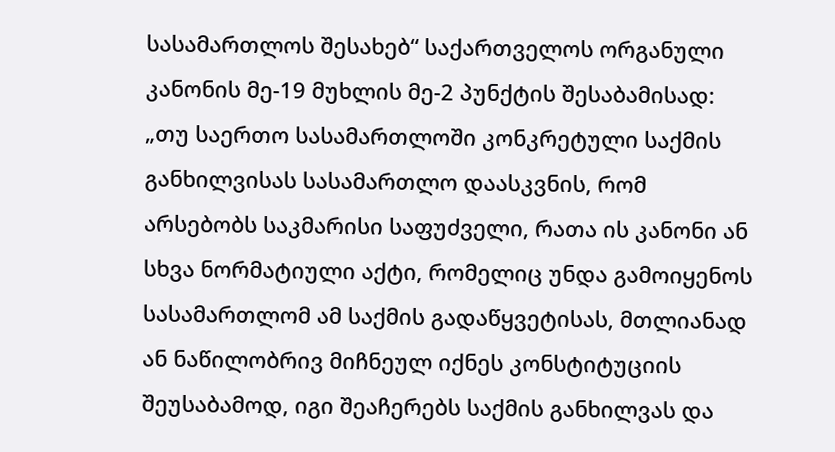სასამართლოს შესახებ“ საქართველოს ორგანული კანონის მე-19 მუხლის მე-2 პუნქტის შესაბამისად: „თუ საერთო სასამართლოში კონკრეტული საქმის განხილვისას სასამართლო დაასკვნის, რომ არსებობს საკმარისი საფუძველი, რათა ის კანონი ან სხვა ნორმატიული აქტი, რომელიც უნდა გამოიყენოს სასამართლომ ამ საქმის გადაწყვეტისას, მთლიანად ან ნაწილობრივ მიჩნეულ იქნეს კონსტიტუციის შეუსაბამოდ, იგი შეაჩერებს საქმის განხილვას და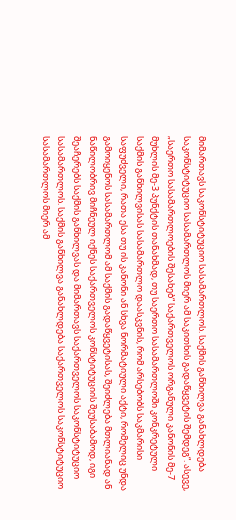მიმართავს საკონსტიტუციო სასამართლოს. საქმის განხილვა განახლდება საკონსტიტუციო სასამართლოს მიერ ამ საკითხის გადაწყვეტის შემდეგ“. ასევე, „საერთო სასამართლოების შესახებ“ საქართველოს ორგანული კანონის მე-7 მუხლის მე-3 პუნქტის თანახმად, თუ საერთო სასამართლოში კონკრეტული საქმის განხილვისას სასამართლო დაასკვნის, რომ არსებობს საკმარისი საფუძველი, რათა ესა თუ ის კანონი ან სხვა ნორმატიული აქტი, რომელიც უნდა გამოიყენოს სასამართლომ ამ საქმის გადაწყვეტისას, შეიძლება მთლიანად ან ნაწილობრივ მიჩნეულ იქნეს საქართველოს კონსტიტუციის შეუსაბამოდ, იგი შეაჩერებს საქმის განხილვას და მიმართავს საქართველოს საკონსტიტუციო სასამართლოს. საქმის განხილვა განახლდება საქართველოს საკონსტიტუციო სასამართლოს მიერ ამ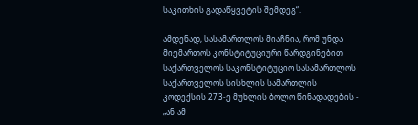საკითხის გადაწყვეტის შემდეგ“.

ამდენად, სასამართლოს მიაჩნია, რომ უნდა მიემართოს კონსტიტუციური წარდგინებით საქართველოს საკონსტიტუციო სასამართლოს საქართველოს სისხლის სამართლის კოდექსის 273-ე მუხლის ბოლო წინადადების - „ან ამ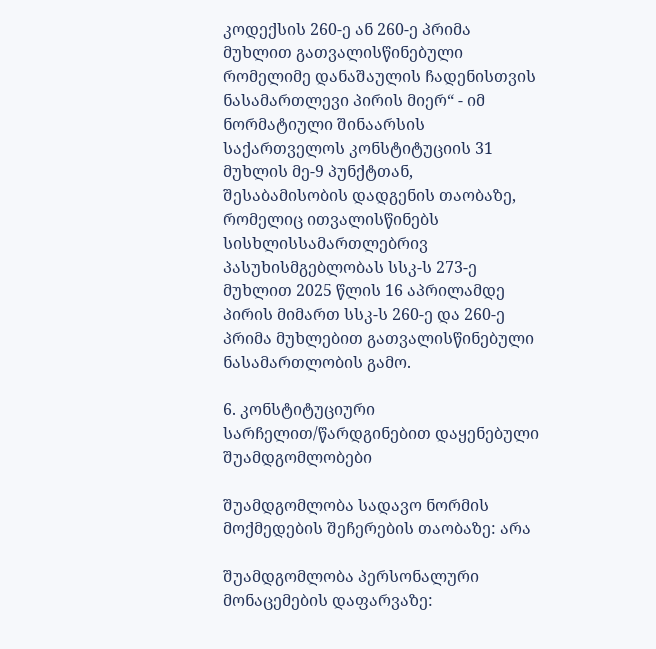კოდექსის 260-ე ან 260-ე პრიმა მუხლით გათვალისწინებული რომელიმე დანაშაულის ჩადენისთვის ნასამართლევი პირის მიერ“ - იმ ნორმატიული შინაარსის საქართველოს კონსტიტუციის 31 მუხლის მე-9 პუნქტთან, შესაბამისობის დადგენის თაობაზე, რომელიც ითვალისწინებს სისხლისსამართლებრივ პასუხისმგებლობას სსკ-ს 273-ე მუხლით 2025 წლის 16 აპრილამდე პირის მიმართ სსკ-ს 260-ე და 260-ე პრიმა მუხლებით გათვალისწინებული ნასამართლობის გამო.

6. კონსტიტუციური სარჩელით/წარდგინებით დაყენებული შუამდგომლობები

შუამდგომლობა სადავო ნორმის მოქმედების შეჩერების თაობაზე: არა

შუამდგომლობა პერსონალური მონაცემების დაფარვაზე: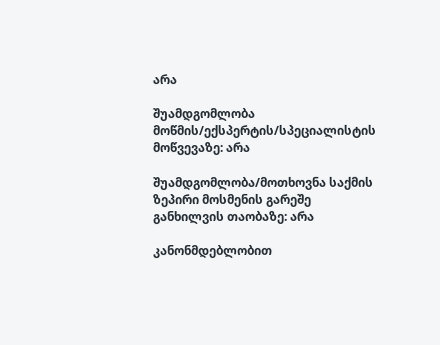არა

შუამდგომლობა მოწმის/ექსპერტის/სპეციალისტის მოწვევაზე: არა

შუამდგომლობა/მოთხოვნა საქმის ზეპირი მოსმენის გარეშე განხილვის თაობაზე: არა

კანონმდებლობით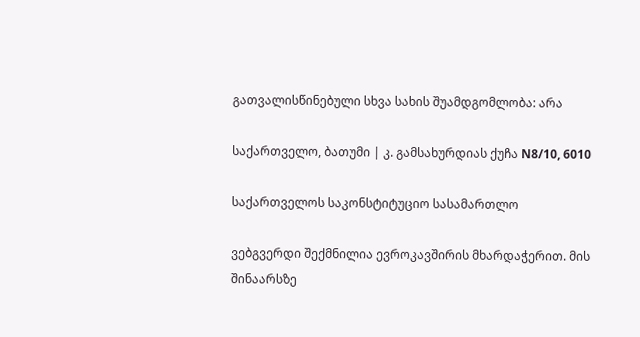გათვალისწინებული სხვა სახის შუამდგომლობა: არა

საქართველო, ბათუმი | კ. გამსახურდიას ქუჩა N8/10, 6010

საქართველოს საკონსტიტუციო სასამართლო

ვებგვერდი შექმნილია ევროკავშირის მხარდაჭერით. მის შინაარსზე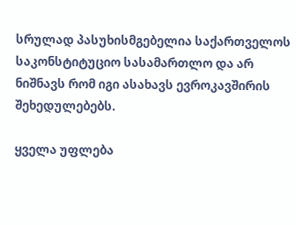სრულად პასუხისმგებელია საქართველოს საკონსტიტუციო სასამართლო და არ ნიშნავს რომ იგი ასახავს ევროკავშირის შეხედულებებს.

ყველა უფლება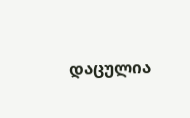დაცულია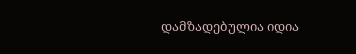დამზადებულია იდია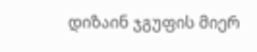დიზაინ ჯგუფის მიერ